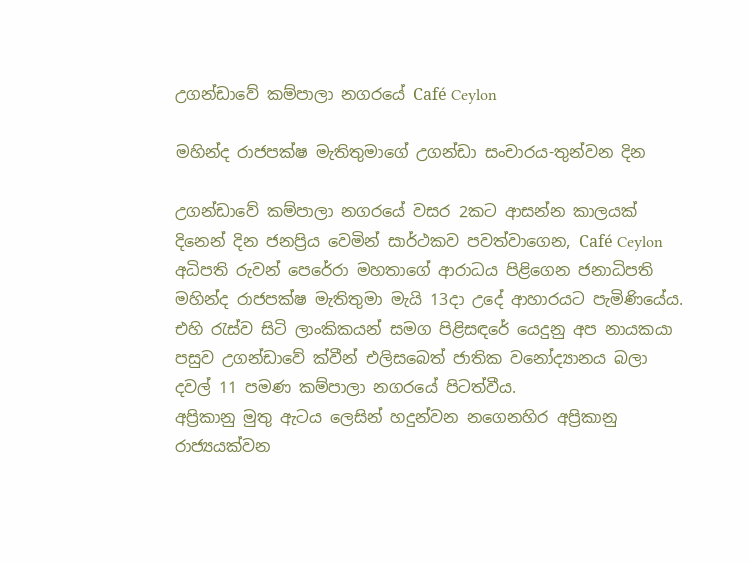උගන්ඩාවේ කම්පාලා නගරයේ Café Ceylon

මහින්ද රාජපක්ෂ මැතිතුමාගේ උගන්ඩා සංචාරය-තුන්වන දින

උගන්ඩාවේ කම්පාලා නගරයේ වසර 2කට ආසන්න කාලයක් දිනෙන් දින ජනප්‍රිය වෙමින් සාර්ථකව පවත්වාගෙන, Café Ceylon අධිපති රුවන් පෙරේරා මහතාගේ ආරාධය පිළිගෙන ජනාධිපති මහින්ද රාජපක්ෂ මැතිතුමා මැයි 13දා උදේ ආහාරයට පැමිණියේය. එහි රැස්ව සිටි ලාංකිකයන් සමග පිළිසඳරේ යෙදුනු අප නායකයා පසුව උගන්ඩාවේ ක්වීන් එලිසබෙත් ජාතික වනෝද්‍යානය බලා දවල් 11 පමණ කම්පාලා නගරයේ පිටත්වීය.
අප්‍රිකානු මුතු ඇටය ලෙසින් හදුන්වන නගෙනහිර අප්‍රිකානු රාජ්‍යයක්වන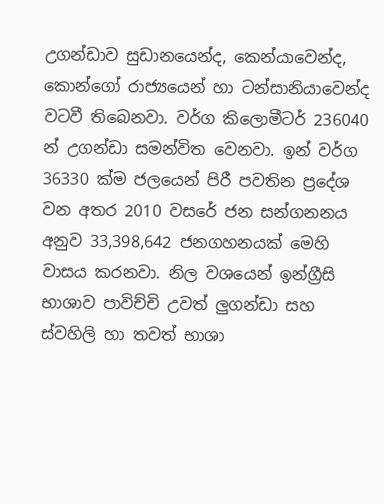උගන්ඩාව සුඩානයෙන්ද, කෙන්යාවෙන්ද, කොන්ගෝ රාජ්‍යයෙන් හා ටන්සානියාවෙන්ද වටවී තිබෙනවා. වර්ග කිලොමීටර් 236040 න් උගන්ඩා සමන්විත වෙනවා. ඉන් වර්ග 36330 ක්ම ජලයෙන් පිරී පවතින ප්‍රදේශ වන අතර 2010 වසරේ ජන සන්ගනනය අනුව 33,398,642 ජනගහනයක් මෙහි වාසය කරනවා. නිල වශයෙන් ඉන්ග්‍රීසි භාශාව පාවිච්චි උවත් ලුගන්ඩා සහ ස්වහිලි හා තවත් භාශා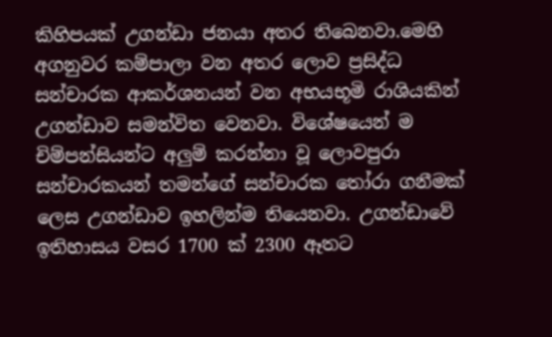කිහිපයක් උගන්ඩා ජනයා අතර තිබෙනවා.මෙහි අගනුවර කම්පාලා වන අතර ලොව ප්‍රසිද්ධ සන්චාරක ආකර්ශනයන් වන අභයභූමි රාශියකින් උගන්ඩාව සමන්විත වෙනවා. විශේෂයෙන් ම චිම්පන්සියන්ට අලුම් කරන්නා වූ ලොවපුරා සන්චාරකයන් තමන්ගේ සන්චාරක තෝරා ගනීමක් ලෙස උගන්ඩාව ඉහලින්ම තියෙනවා. උගන්ඩාවේ ඉතිහාසය වසර 1700 ක් 2300 ඈතට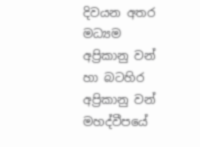දිවයන අතර මධ්‍යම අප්‍රිකානු වන් හා බටහිර අප්‍රිකානු වන් මහද්වීපයේ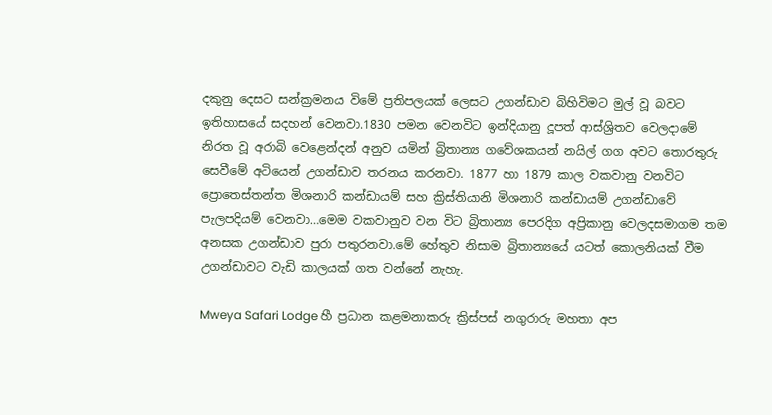දකුනු දෙසට සන්ක්‍රමනය විමේ ප්‍රතිපලයක් ලෙසට උගන්ඩාව බිහිවිමට මුල් වූ බවට ඉතිහාසයේ සදහන් වෙනවා.1830 පමන වෙනවිට ඉන්දියානු දූපත් ආස්‍ශ්‍රිතව වෙලදාමේ නිරත වූ අරාබි වෙළෙන්දන් අනුව යමින් බ්‍රිතාන්‍ය ගවේශකයන් නයිල් ගග අවට තොරතුරු සෙවීමේ අටියෙන් උගන්ඩාව තරනය කරනවා. 1877 හා 1879 කාල වකවානු වනවිට ප්‍රොතෙස්තන්ත මිශනාරි කන්ඩායම් සහ ක්‍රිස්තියානි මිශනාරි කන්ඩායම් උගන්ඩාවේ පැලපදියම් වෙනවා…මෙම වකවානුව වන විට බ්‍රිතාන්‍ය පෙරදිග අප්‍රිකානු වෙලදසමාගම තම අනසක උගන්ඩාව පුරා පතුරනවා.මේ හේතුව නිසාම බ්‍රිතාන්‍යයේ යටත් කොලනියක් වීම උගන්ඩාවට වැඩි කාලයක් ගත වන්නේ නැහැ.

Mweya Safari Lodge හී ප්‍රධාන කළමනාකරු ක්‍රිස්පස් නගුරාරු මහතා අප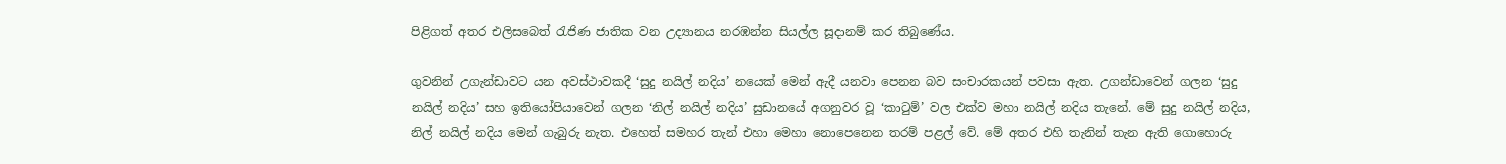පිළිගත් අතර එලිසබෙත් රැජිණ ජාතික වන උද්‍යානය නරඹන්න සියල්ල සූදානම් කර තිබුණේය.

ගුවනින් උගැන්ඩාවට යන අවස්ථාවකදී ‘සුදු නයිල් නදිය’ නයෙක් මෙන් ඇදී යනවා පෙනන බව සංචාරකයන් පවසා ඇත. උගන්ඩාවෙන් ගලන ‘සුදු නයිල් නදිය’ සහ ඉතියෝපියාවෙන් ගලන ‘නිල් නයිල් නදිය’ සුඩානයේ අගනුවර වූ ‘කාටුම්’ වල එක්ව මහා නයිල් නදිය තැනේ. මේ සුදු නයිල් නදිය, නිල් නයිල් නදිය මෙන් ගැබුරු නැත. එහෙත් සමහර තැන් එහා මෙහා නොපෙනෙන තරම් පළල් වේ. මේ අතර එහි තැනින් තැන ඇති ගොහොරු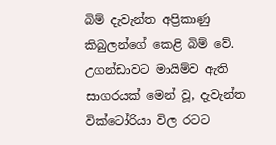බිම් දැවැන්ත අප්‍රිකාණු කිබුලන්ගේ කෙළි බිම් වේ. උගන්ඩාවට මායිම්ව ඇති සාගරයක් මෙන් වූ, දැවැන්ත වික්ටෝරියා විල රටට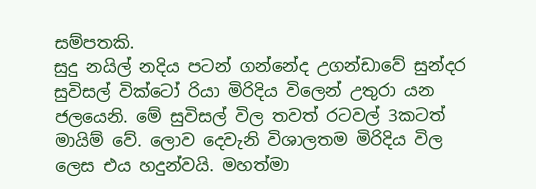සම්පතකි.
සුදු නයිල් නදිය පටන් ගන්නේද උගන්ඩාවේ සුන්දර සුවිසල් වික්ටෝ රියා මිරිදිය විලෙන් උතුරා යන ජලයෙනි. මේ සුවිසල් විල තවත් රටවල් 3කටත් මායිම් වේ. ලොව දෙවැනි විශාලතම මිරිදිය විල ලෙස එය හදුන්වයි. මහත්මා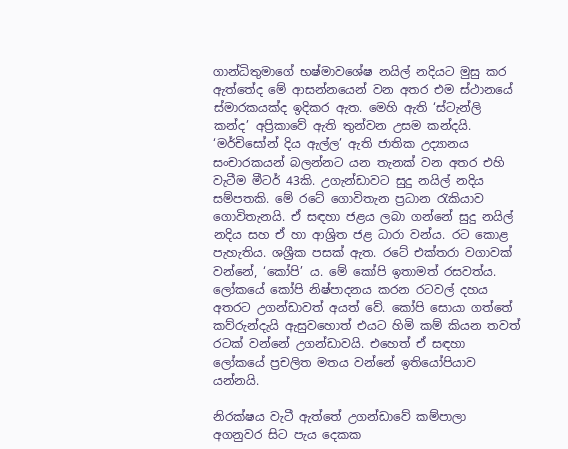ගාන්ධිතුමාගේ භෂ්මාවශේෂ නයිල් නදියට මුසු කර ඇත්තේද මේ ආසන්නයෙන් වන අතර එම ස්ථානයේ ස්මාරකයක්ද ඉදිකර ඇත. මෙහි ඇති ‘ස්ටැන්ලි කන්ද’ අප්‍රිකාවේ ඇති තුන්වන උසම කන්දයි. ‘මර්චිසෝන් දිය ඇල්ල’ ඇති ජාතික උද්‍යානය සංචාරකයන් බලන්නට යන තැනක් වන අතර එහි වැටීම මීටර් 43කි. උගැන්ඩාවට සුදු නයිල් නදිය සම්පතකි. මේ රටේ ගොවිතැන ප්‍රධාන රැකියාව ගොවිතැනයි. ඒ සඳහා ජළය ලබා ගන්නේ සුදු නයිල් නදිය සහ ඒ හා ආශ්‍රිත ජළ ධාරා වන්ය. රට කොළ පැහැතිය. ශශ්‍රීක පසක් ඇත. රටේ එක්තරා වගාවක් වන්නේ, ‘කෝපි’ ය. මේ කෝපි ඉතාමත් රසවත්ය. ලෝකයේ කෝපි නිෂ්පාදනය කරන රටවල් දහය අතරට උගන්ඩාවත් අයත් වේ. කෝපි සොයා ගත්තේ කව්රුන්දැයි ඇසුවහොත් එයට හිමි කම් කියන තවත් රටක් වන්නේ උගන්ඩාවයි. එහෙත් ඒ සඳහා ලෝකයේ ප්‍රචලිත මතය වන්නේ ඉතියෝපියාව යන්නයි.

නිරක්ෂය වැටී ඇත්තේ උගන්ඩාවේ කම්පාලා අගනුවර සිට පැය දෙකක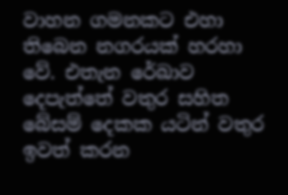වාහන ගමනකට එහා තිබෙන නගරයක් හරහා වේ. එතැන රේඛාව දෙපැත්තේ වතුර සහිත බේසම් දෙකක යටින් වතුර ඉවත් කරන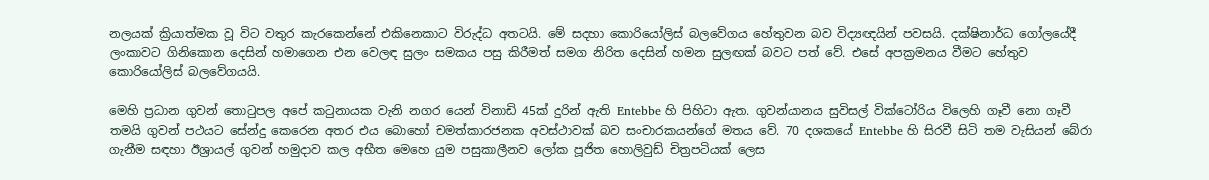නලයක් ක්‍රියාත්මක වූ විට වතුර කැරකෙන්නේ එකිනෙකාට විරුද්ධ අතටයි. මේ සදහා කොරියෝලිස් බලවේගය හේතුවන බව විද්‍යඥයින් පවසයි. දක්ෂිනාර්ධ ගෝලයේදී ලංකාවට ගිනිකොන දෙසින් හමාගෙන එන වෙලඳ සුලං සමකය පසු කිරීමත් සමග නිරිත දෙසින් හමන සුලඟක් බවට පත් වේ. එසේ අපක්‍රමනය වීමට හේතුව කොරියෝලිස් බලවේගයයි.

මෙහි ප්‍රධාන ගුවන් තොටුපල අපේ කටුනායක වැනි නගර යෙන් විනාඩි 45ක් දුරින් ඇති Entebbe හි පිහිටා ඇත. ගුවන්යානය සුවිසල් වික්ටෝරිය විලෙහි ගෑවී නො ගෑවී තමයි ගුවන් පථයට සේන්දු කෙරෙන අතර එය බොහෝ චමත්කාරජනක අවස්ථාවක් බව සංචාරකයන්ගේ මතය වේ. 70 දශකයේ Entebbe හි සිරවී සිටි තම වැසියන් බේරා ගැනීම සඳහා ඊශ්‍රායල් ගුවන් හමුදාව කල අභීත මෙහෙ යුම පසුකාලීනව ලෝක පූජිත හොලිවුඩ් චිත්‍රපටියක් ලෙස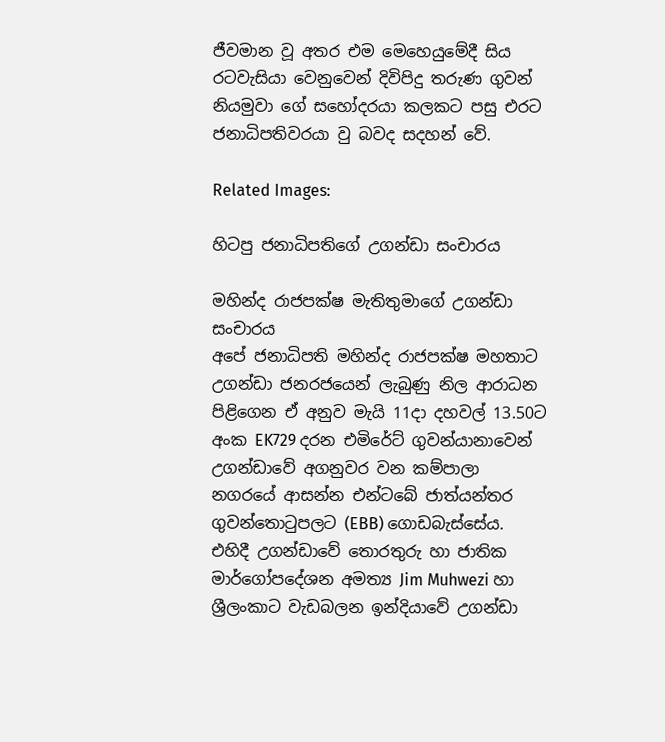ජීවමාන වූ අතර එම මෙහෙයුමේදී සිය රටවැසියා වෙනුවෙන් දිවිපිදු තරුණ ගුවන් නියමුවා ගේ සහෝදරයා කලකට පසු එරට ජනාධිපතිවරයා වු බවද සදහන් වේ.

Related Images:

හිටපු ජනාධිපතිගේ උගන්ඩා සංචාරය

මහින්ද රාජපක්ෂ මැතිතුමාගේ උගන්ඩා සංචාරය
අපේ ජනාධිපති මහින්ද රාජපක්ෂ මහතාට උගන්ඩා ජනරජයෙන් ලැබුණු නිල ආරාධන පිළිගෙන ඒ අනුව මැයි 11දා දහවල් 13.50ට අංක EK729 දරන එමිරේට් ගුවන්යානාවෙන් උගන්ඩාවේ අගනුවර වන කම්පාලා නගරයේ ආසන්න එන්ටබේ ජාත්යන්තර ගුවන්තොටුපලට (EBB) ගොඩබැස්සේය. එහිදී උගන්ඩාවේ තොරතුරු හා ජාතික මාර්ගෝපදේශන අමත්‍ය Jim Muhwezi හා ශ්‍රීලංකාට වැඩබලන ඉන්දියාවේ උගන්ඩා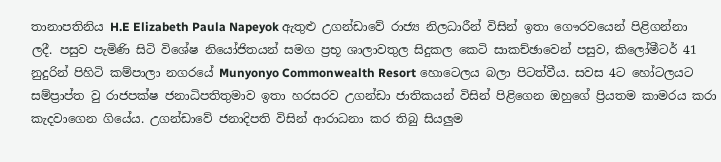තානාපතිනිය H.E Elizabeth Paula Napeyok ඇතුළු උගන්ඩාවේ රාජ්‍ය නිලධාරීන් විසින් ඉතා ගෞරවයෙන් පිළිගන්නා ලදී. පසුව පැමිණි සිටි විශේෂ නියෝජිතයන් සමග ප්‍රභූ ශාලාවතුල සිදුකල කෙටි සාකච්ඡාවෙන් පසුව, කිලෝමීටර් 41 නුදුරින් පිහිටි කම්පාලා නගරයේ Munyonyo Commonwealth Resort හොටෙලය බලා පිටත්වීය. සවස 4ට හෝටලයට සම්ප්‍රාප්ත වු රාජපක්ෂ ජනාධිපතිතුමාව ඉතා හරසරව උගන්ඩා ජාතිකයන් විසින් පිළිගෙන ඔහුගේ ප්‍රියතම කාමරය කරා කැදවාගෙන ගියේය. උගන්ඩාවේ ජනාදිපති විසින් ආරාධනා කර තිබු සියලුම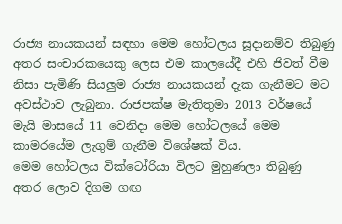රාජ්‍ය නායකයන් සඳහා මෙම හෝටලය සූදානම්ව තිබුණු අතර සංචාරකයෙකු ලෙස එම කාලයේදී එහි ජිවත් වීම නිසා පැමිණි සියලුම රාජ්‍ය නායකයන් දැක ගැනීමට මට අවස්ථාව ලැබුනා. රාජපක්ෂ මැතිතුමා 2013 වර්ෂයේ මැයි මාසයේ 11 වෙනිදා මෙම හෝටලයේ මෙම කාමරයේම ලැගුම් ගැනීම විශේෂක් විය.
මෙම හෝටලය වික්ටෝරියා විලට මුහුණලා තිබුණු අතර ලොව දිගම ගඟ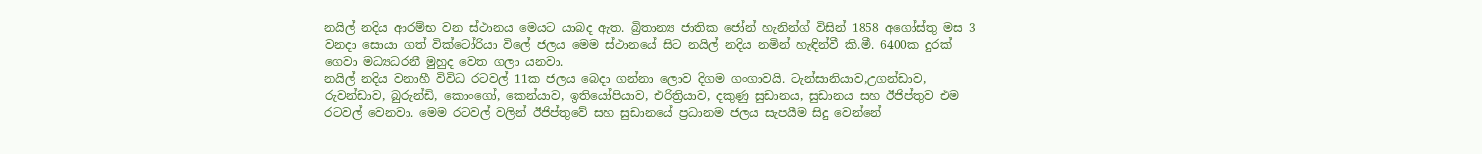නයිල් නදිය ආරම්භ වන ස්ථානය මෙයට යාබද ඇත. බ්‍රිතාන්‍ය ජාතික ජෝන් හැනින්ග් විසින් 1858 අගෝස්තු මස 3 වනදා සොයා ගත් වික්ටෝරියා විලේ ජලය මෙම ස්ථානයේ සිට නයිල් නදිය නමින් හැඳින්වී කි.මී. 6400ක දුරක් ගෙවා මධ්‍යධරනී මුහුද වෙත ගලා යනවා.
නයිල් නදිය වනාහී විවිධ රටවල් 11ක ජලය බෙදා ගන්නා ලොව දිගම ගංගාවයි. ටැන්සානියාව,උගන්ඩාව, රුවන්ඩාව, බුරුන්ඩි, කොංගෝ, කෙන්යාව, ඉතියෝපියාව, එරිත්‍රියාව, දකුණු සුඩානය, සුඩානය සහ ඊජිප්තුව එම රටවල් වෙනවා. මෙම රටවල් වලින් ඊජිප්තුවේ සහ සුඩානයේ ප්‍රධානම ජලය සැපයීම සිදු වෙන්නේ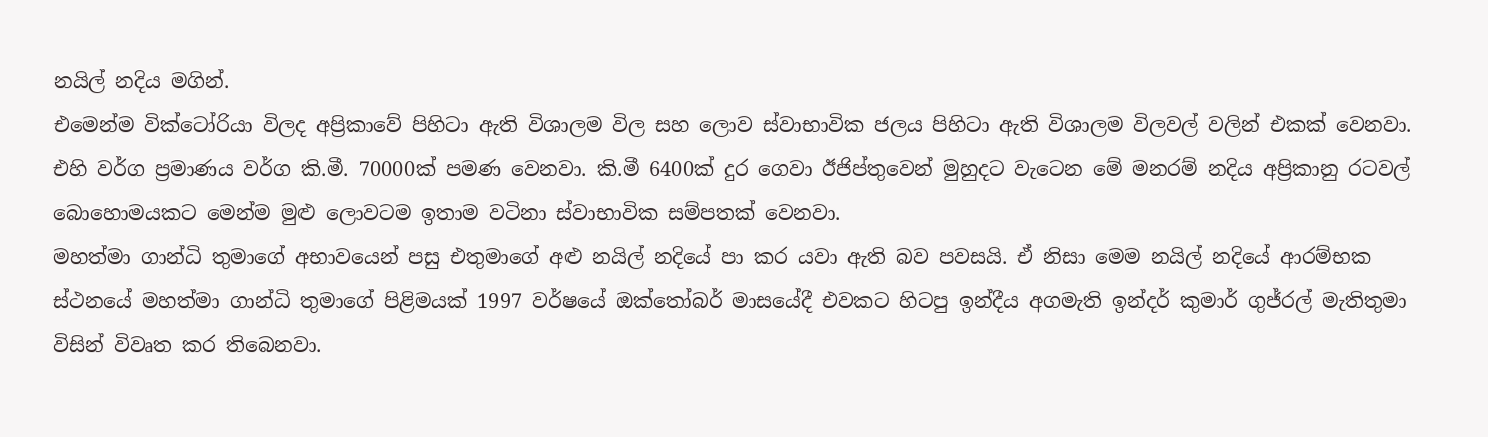නයිල් නදිය මගින්.
එමෙන්ම වික්ටෝරියා විලද අප්‍රිකාවේ පිහිටා ඇති විශාලම විල සහ ලොව ස්වාභාවික ජලය පිහිටා ඇති විශාලම විලවල් වලින් එකක් වෙනවා. එහි වර්ග ප්‍රමාණය වර්ග කි.මී. 70000ක් පමණ වෙනවා. කි.මී 6400ක් දුර ගෙවා ඊජිප්තුවෙන් මුහුදට වැටෙන මේ මනරම් නදිය අප්‍රිකානු රටවල් බොහොමයකට මෙන්ම මුළු ලොවටම ඉතාම වටිනා ස්වාභාවික සම්පතක් වෙනවා.
මහත්මා ගාන්ධි තුමාගේ අභාවයෙන් පසු එතුමාගේ අළු නයිල් නදියේ පා කර යවා ඇති බව පවසයි. ඒ නිසා මෙම නයිල් නදියේ ආරම්භක ස්ථනයේ මහත්මා ගාන්ධි තුමාගේ පිළිමයක් 1997 වර්ෂයේ ඔක්තෝබර් මාසයේදී එවකට හිටපු ඉන්දීය අගමැති ඉන්දර් කුමාර් ගුජ්රල් මැතිතුමා විසින් විවෘත කර තිබෙනවා.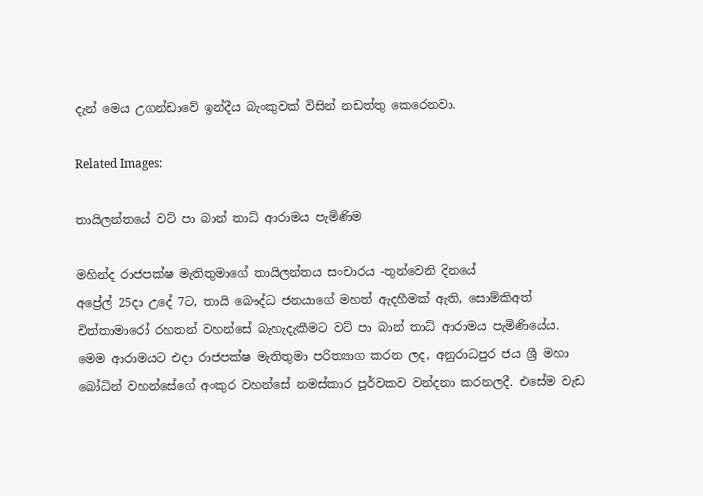දැන් මෙය උගන්ඩාවේ ඉන්දීය බැංකුවක් විසින් නඩත්තු කෙරෙනවා.

Related Images:

තායිලන්තයේ වට් පා බාන් තාධ් ආරාමය පැමිණිම

මහින්ද රාජපක්ෂ මැතිතුමාගේ තායිලන්තය සංචාරය -තුන්වෙනි දිනයේ
අප්‍රේල් 25දා උදේ 7ට, තායි බෞද්ධ ජනයාගේ මහත් ඇදහීමක් ඇති, සොම්කිඅත් චිත්තාමාරෝ රහතන් වහන්සේ බැහැදැකීමට වට් පා බාන් තාධ් ආරාමය පැමිණියේය. මෙම ආරාමයට එදා රාජපක්ෂ මැතිතුමා පරිත්‍යාග කරන ලද, අනුරාධපුර ජය ශ්‍රී මහා බෝධින් වහන්සේගේ අංකුර වහන්සේ නමස්කාර පූර්වකව වන්දනා කරනලදී. එසේම වැඩ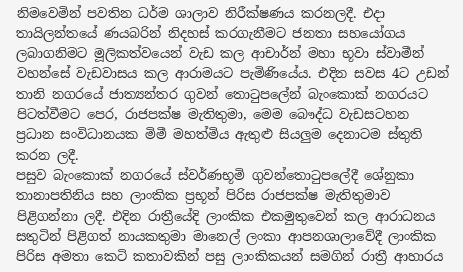නිමවෙමින් පවතින ධර්ම ශාලාව නිරීක්ෂණය කරනලදී. එදා තායිලන්තයේ ණයබරින් නිදහස් කරගැනීමට ජනතා සහයෝගය ලබාගනිමට මූලිකත්වයෙන් වැඩ කල ආචාර්න් මහා භූවා ස්වාමීන් වහන්සේ වැඩවාසය කල ආරාමයට පැමිණියේය. එදින සවස 4ට උඩන් තානි නගරයේ ජාත්‍යන්තර ගුවන් තොටුපලේන් බැංකොක් නගරයට පිටත්වීමට පෙර, රාජපක්ෂ මැතිතුමා, මෙම බෞද්ධ වැඩසටහන ප්‍රධාන සංවිධානයක මිමී මහත්මිය ඇතුළු සියලුම දෙනාටම ස්තුති කරන ලදී.
පසුව බැංකොක් නගරයේ ස්වර්ණභූමි ගුවන්තොටුපලේදී ශේනුකා තානාපතිනිය සහ ලාංකික ප්‍රභූන් පිරිස රාජපක්ෂ මැතිතුමාව පිළිගන්නා ලදී. එදින රාත්‍රීයේදි ලාංකික එකමුතුවෙන් කල ආරාධනය සතුටින් පිළිගත් නායකතුමා මානෙල් ලංකා ආපනශාලාවේදී ලාංකික පිරිස අමතා කෙටි කතාවකින් පසු ලාංකිකයන් සමගින් රාත්‍රී ආහාරය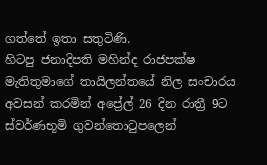ගත්තේ ඉතා සතුටිණි.
හිටපු ජනාදිපති මහින්ද රාජපක්ෂ මැතිතුමාගේ තායිලන්තයේ නිල සංචාරය අවසන් කරමින් අප්‍රේල් 26 දින රාත්‍රී 9ට ස්වර්ණභූමි ගුවන්තොටුපලෙන්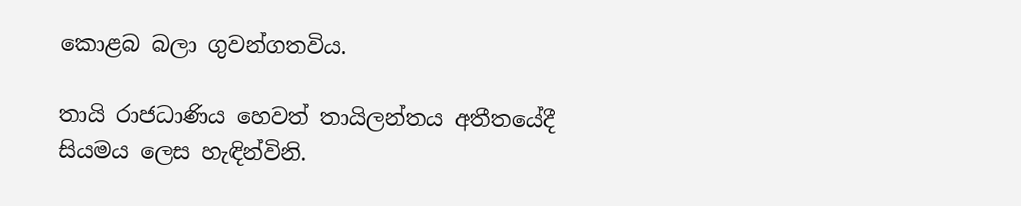කොළබ බලා ගුවන්ගතවිය.

තායි රාජධාණිය හෙවත් තායිලන්තය අතීතයේදී සියමය ලෙස හැඳින්විනි.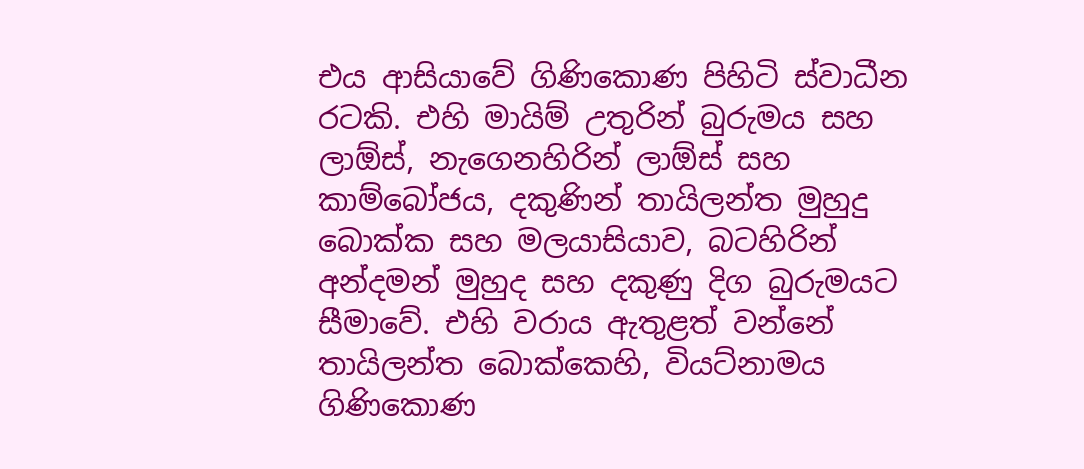එය ආසියාවේ ගිණිකොණ පිහිටි ස්වාධීන රටකි. එහි මායිම් උතුරින් බුරුමය සහ ලාඕස්, නැගෙනහිරින් ලාඕස් සහ කාම්බෝජය, දකුණින් තායිලන්ත මුහුදු බොක්ක සහ මලයාසියාව, බටහිරින් අන්දමන් මුහුද සහ දකුණු දිග බුරුමයට සීමාවේ. එහි වරාය ඇතුළත් වන්නේ තායිලන්ත බොක්කෙහි, වියට්නාමය ගිණිකොණ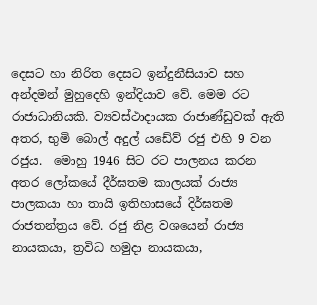දෙසට හා නිරිත දෙසට ඉන්දුනීසියාව සහ අන්දමන් මුහුදෙහි ඉන්දියාව වේ. මෙම රට රාජාධානියකි. ව්‍යවස්ථාදායක රාජාණ්ඩුවක් ඇති අතර, භුමි බොල් අදුල් යඩේව් රජු එහි 9 වන රජුය.  මොහු 1946 සිට රට පාලනය කරන අතර ලෝකයේ දීර්ඝතම කාලයක් රාජ්‍ය පාලකයා හා තායි ඉතිහාසයේ දිර්ඝතම රාජතන්ත්‍රය වේ. රජු නිළ වශයෙන් රාජ්‍ය නායකයා, ත්‍රවිධ හමුදා නායකයා,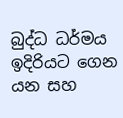බුද්ධ ධර්මය ඉදිරියට ගෙන යන සහ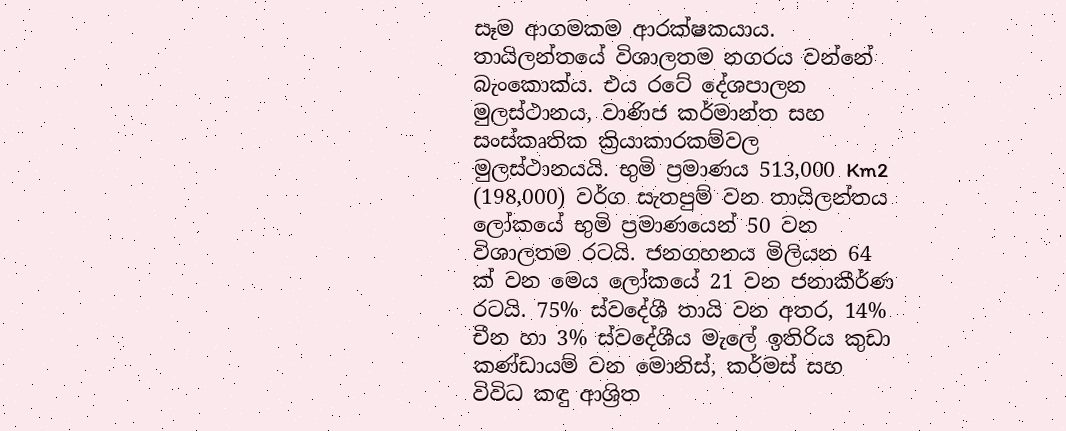සෑම ආගමකම ආරක්ෂකයාය. තායිලන්තයේ විශාලතම නගරය වන්නේ බැංකොක්ය. එය රටේ දේශපාලන මුලස්ථානය, වාණිජ කර්මාන්ත සහ සංස්කෘතික ක්‍රියාකාරකම්වල මුලස්ථානයයි. භුමි ප්‍රමාණය 513,000 Km2 (198,000) වර්ග සැතපුම් වන තායිලන්තය ලෝකයේ භුමි ප්‍රමාණයෙන් 50 වන විශාලතම රටයි. ජනගහනය මිලියන 64 ක් වන මෙය ලෝකයේ 21 වන ජනාකීර්ණ රටයි. 75% ස්වදේශී තායි වන අතර, 14% චීන හා 3% ස්වදේශීය මැලේ ඉතිරිය කුඩා කණ්ඩායම් වන මොනිස්, කර්මස් සහ විවිධ කඳු ආශ්‍රිත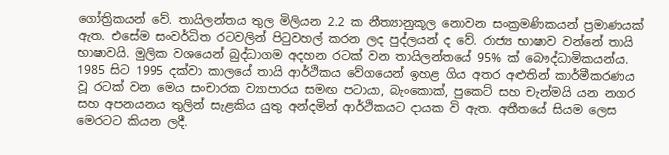ගෝත්‍රිකයන් වේ. තායිලන්තය තුල මිලියන 2.2 ක නීත්‍යානුකූල නොවන සංක්‍රමණිකයන් ප්‍රමාණයක් ඇත. එසේම ‍සංවර්ධිත රටවලින් පිටුවහල් කරන ලද පුද්ලයන් ද වේ. රාජ්‍ය භාෂාව වන්නේ තායි භාෂාවයි. මුලික වශයෙන් බුද්ධාගම අදහන රටක් වන තායිලන්තයේ 95% ක් බෞද්ධාමිකයන්ය. 1985 සිට 1995 දක්වා කාලයේ තායි ආර්ථිකය වේගයෙන් ඉහළ ගිය අතර අළුතින් කාර්මීකරණය වූ රටක් වන මෙය සංචාරක ව්‍යාපාරය සමඟ පටායා, බැංකොක්, පුකෙට් සහ චැන්මයි යන නගර සහ අපනයනය තුලින් සැළකිය යුතු අන්දමින් ආර්ථිකයට දායක වි ඇත. අතීතයේ සියම ලෙස මෙරටට කියන ලදී.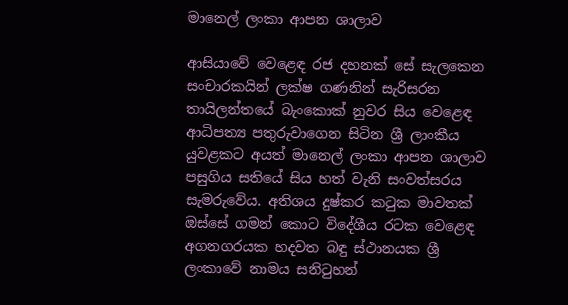මානෙල් ලංකා ආපන ශාලාව

ආසියාවේ වෙළෙඳ රජ දහනක් සේ සැලකෙන සංචාරකයින් ලක්ෂ ගණනින් සැරිසරන තායිලන්තයේ බැංකොක් නුවර සිය වෙළෙඳ ආධිපත්‍ය පතුරුවාගෙන සිටින ශ්‍රී ලාංකීය යුවළකට අයත් මානෙල් ලංකා ආපන ශාලාව පසුගිය සතියේ සිය හත් වැනි සංවත්සරය සැමරුවේය. අතිශය දුෂ්කර කටුක මාවතක් ඔස්සේ ගමන් කොට විදේශීය රටක වෙළෙඳ අගනගරයක හදවත බඳු ස්ථානයක ශ්‍රී ලංකාවේ නාමය සනිටුහන්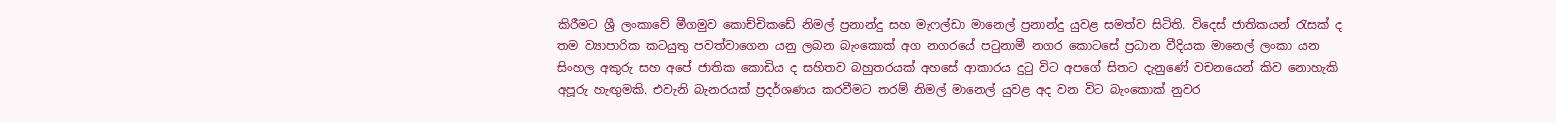කිරීමට ශ්‍රී ලංකාවේ මීගමුව කොච්චිකඩේ නිමල් ප්‍රනාන්දු සහ මැෆල්ඩා මානෙල් ප්‍රනාන්දු යුවළ සමත්ව සිටිති. විදෙස් ජාතිකයන් රැසක් ද තම ව්‍යාපාරික කටයුතු පවත්වාගෙන යනු ලබන බැංකොක් අග නගරයේ පටුනාමී නගර කොටසේ ප්‍රධාන වීදියක මානෙල් ලංකා යන සිංහල අකුරු සහ අපේ ජාතික කොඩිය ද සහිතව බහුතරයක් අහසේ ආකාරය දුටු විට අපගේ සිතට දැනුණේ වචනයෙන් කිව නොහැකි අපූරු හැඟුමකි. එවැනි බැනරයක් ප්‍රදර්ශණය කරවීමට තරම් නිමල් මානෙල් යුවළ අද වන විට බැංකොක් නුවර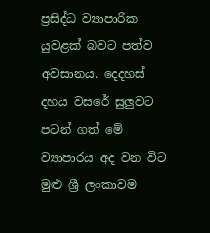ප්‍රසිද්ධ ව්‍යාපාරික යුවළක් බවට පත්ව අවසානය. දෙදහස් දහය වසරේ සුලුවට පටන් ගත් මේ ව්‍යාපාරය අද වන විට මුළු ශ්‍රී ලංකාවම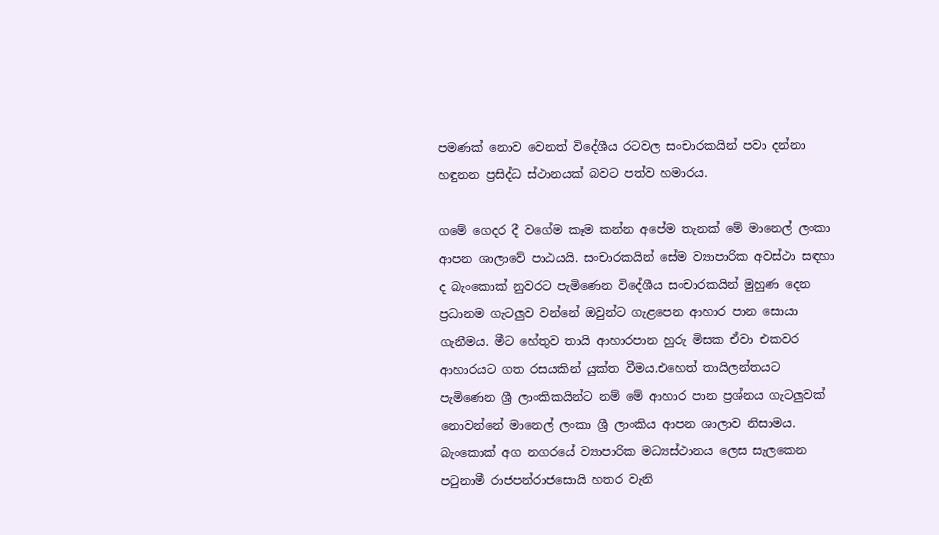පමණක් නොව වෙනත් විදේශීය රටවල සංචාරකයින් පවා දන්නා හඳුනන ප්‍රසිද්ධ ස්ථානයක් බවට පත්ව හමාරය.

ගමේ ගෙදර දී වගේම කෑම කන්න අපේම තැනක් මේ මානෙල් ලංකා ආපන ශාලාවේ පාඨයයි. සංචාරකයින් සේම ව්‍යාපාරික අවස්ථා සඳහා ද බැංකොක් නුවරට පැමිණෙන විදේශීය සංචාරකයින් මුහුණ දෙන ප්‍රධානම ගැටලුව වන්නේ ඔවුන්ට ගැළපෙන ආහාර පාන සොයා ගැනීමය. මීට හේතුව තායි ආහාරපාන හුරු මිසක ඒවා එකවර ආහාරයට ගත රසයකින් යුක්ත වීමය.එහෙත් තායිලන්තයට පැමිණෙන ශ්‍රී ලාංකිකයින්ට නම් මේ ආහාර පාන ප්‍රශ්නය ගැටලුවක් නොවන්නේ මානෙල් ලංකා ශ්‍රී ලාංකිය ආපන ශාලාව නිසාමය. බැංකොක් අග නගරයේ ව්‍යාපාරික මධ්‍යස්ථානය ලෙස සැලකෙන පටුනාමී රාජපන්රාජසොයි හතර වැනි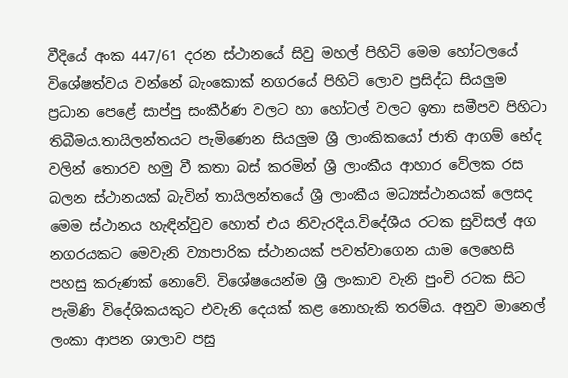වීදියේ අංක 447/61 දරන ස්ථානයේ සිවු මහල් පිහිටි මෙම හෝටලයේ විශේෂත්වය වන්නේ බැංකොක් නගරයේ පිහිටි ලොව ප්‍රසිද්ධ සියලුම ප්‍රධාන පෙළේ සාප්පු සංකීර්ණ වලට හා හෝටල් වලට ඉතා සමීපව පිහිටා තිබීමය.තායිලන්තයට පැමිණෙන සියලුම ශ්‍රී ලාංකිකයෝ ජාති ආගම් භේද වලින් තොරව හමු වී කතා බස් කරමින් ශ්‍රී ලාංකීය ආහාර වේලක රස බලන ස්ථානයක් බැවින් තායිලන්තයේ ශ්‍රී ලාංකීය මධ්‍යස්ථානයක් ලෙසද මෙම ස්ථානය හැඳින්වුව හොත් එය නිවැරදිය.විදේශීය රටක සුවිසල් අග නගරයකට මෙවැනි ව්‍යාපාරික ස්ථානයක් පවත්වාගෙන යාම ලෙහෙසි පහසු කරුණක් නොවේ. විශේෂයෙන්ම ශ්‍රී ලංකාව වැනි පුංචි රටක සිට පැමිණි විදේශිකයකුට එවැනි දෙයක් කළ නොහැකි තරම්ය. අනුව මානෙල් ලංකා ආපන ශාලාව පසු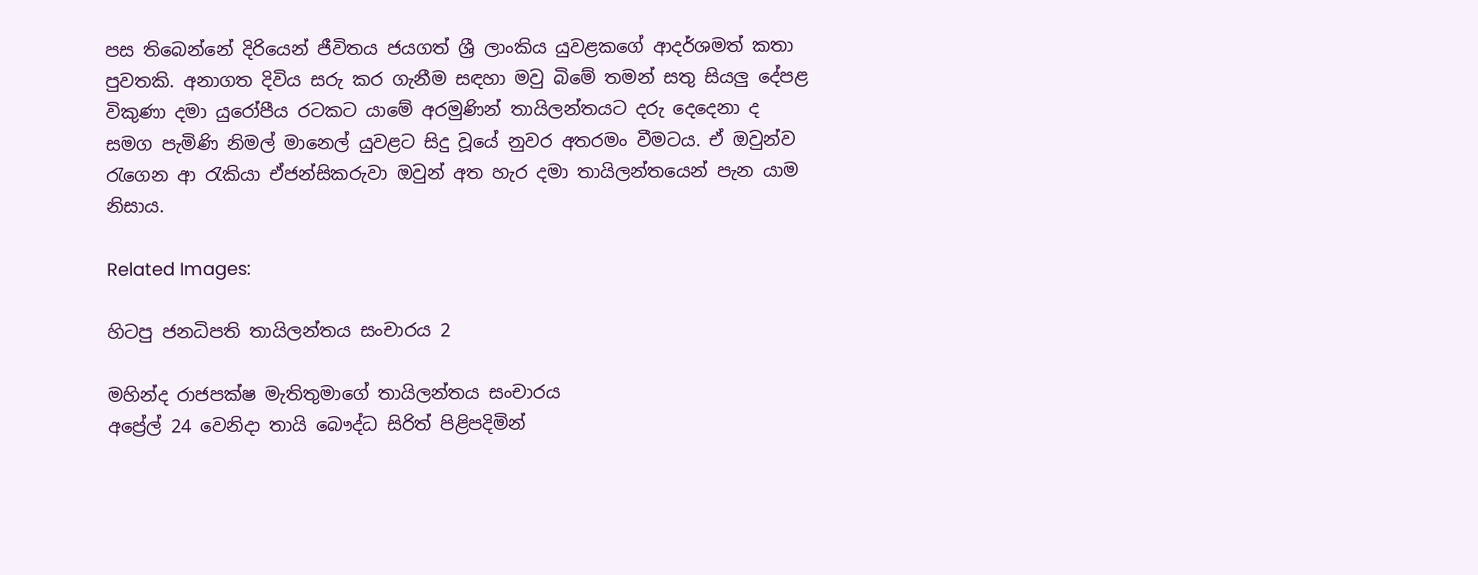පස තිබෙන්නේ දිරියෙන් ජීවිතය ජයගත් ශ්‍රී ලාංකිය යුවළකගේ ආදර්ශමත් කතා පුවතකි. අනාගත දිවිය සරු කර ගැනීම සඳහා මවු බිමේ තමන් සතු සියලු දේපළ විකුණා දමා යුරෝපීය රටකට යාමේ අරමුණින් තායිලන්තයට දරු දෙදෙනා ද සමග පැමිණි නිමල් මානෙල් යුවළට සිදු වූයේ නුවර අතරමං වීමටය. ඒ ඔවුන්ව රැගෙන ආ රැකියා ඒජන්සිකරුවා ඔවුන් අත හැර දමා තායිලන්තයෙන් පැන යාම නිසාය.

Related Images:

හිටපු ජනධිපති තායිලන්තය සංචාරය 2

මහින්ද රාජපක්ෂ මැතිතුමාගේ තායිලන්තය සංචාරය
අප්‍රේල් 24 වෙනිදා තායි බෞද්ධ සිරිත් පිළිපදිමින්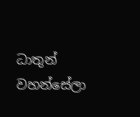ධාතුන් වහන්සේලා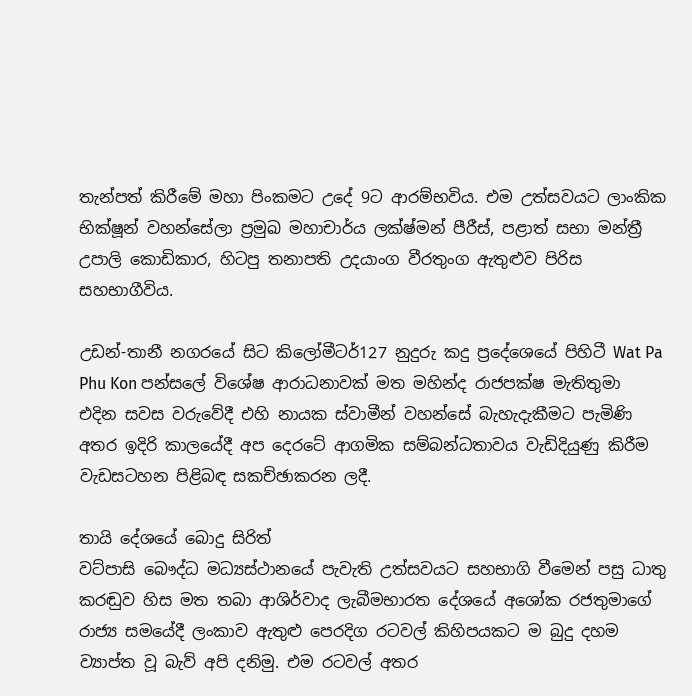තැන්පත් කිරීමේ මහා පිංකමට උදේ 9ට ආරම්භවිය. එම උත්සවයට ලාංකික භික්ෂූන් වහන්සේලා ප්‍රමුඛ මහාචාර්ය ලක්ෂ්මන් පීරීස්, පළාත් සභා මන්ත්‍රී උපාලි කොඩිකාර, හිටපු තනාපති උදයාංග වීරතුංග ඇතුළුව පිරිස සහභාගීවිය.

උඩන්-තානී නගරයේ සිට කිලෝමීටර්127 නුදුරු කදු ප්‍රදේශ‍ෙයේ පිහිටී Wat Pa Phu Kon පන්සලේ විශේෂ ආරාධනාවක් මත මහින්ද රාජපක්ෂ මැතිතුමා එදින සවස වරුවේදී එහි නායක ස්වාමීන් වහන්සේ බැහැදැකීමට පැමිණි අතර ඉදිරි කාලයේදී අප දෙරටේ ආගමික සම්බන්ධතාවය වැඩිදියුණු කිරීම වැඩසටහන පිළිබඳ සකච්ඡාකරන ලදී.

තායි දේශයේ බොදු සිරිත්
වට්පාසි බෞද්ධ මධ්‍යස්ථානයේ පැවැති උත්සවයට සහභාගි වීමෙන් පසු ධාතු කරඬුව හිස මත තබා ආශිර්වාද ලැබීමභාරත දේශයේ අශෝක රජතුමාගේ රාජ්‍ය සමයේදී ලංකාව ඇතුළු පෙරදිග රටවල් කිහිපයකට ම බුදු දහම ව්‍යාප්ත වූ බැව් අපි දනිමු. එම රටවල් අතර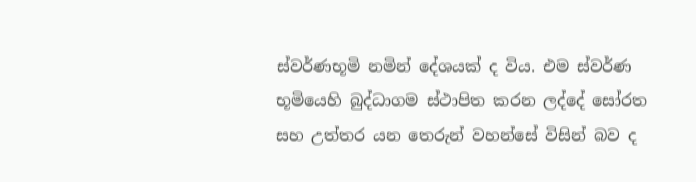ස්වර්ණභූමි නමින් දේශයක් ද විය. එම ස්වර්ණ භූමියෙහි බුද්ධාගම ස්ථාපිත කරන ලද්දේ සෝරත සහ උත්තර යන තෙරුන් වහන්සේ විසින් බව ද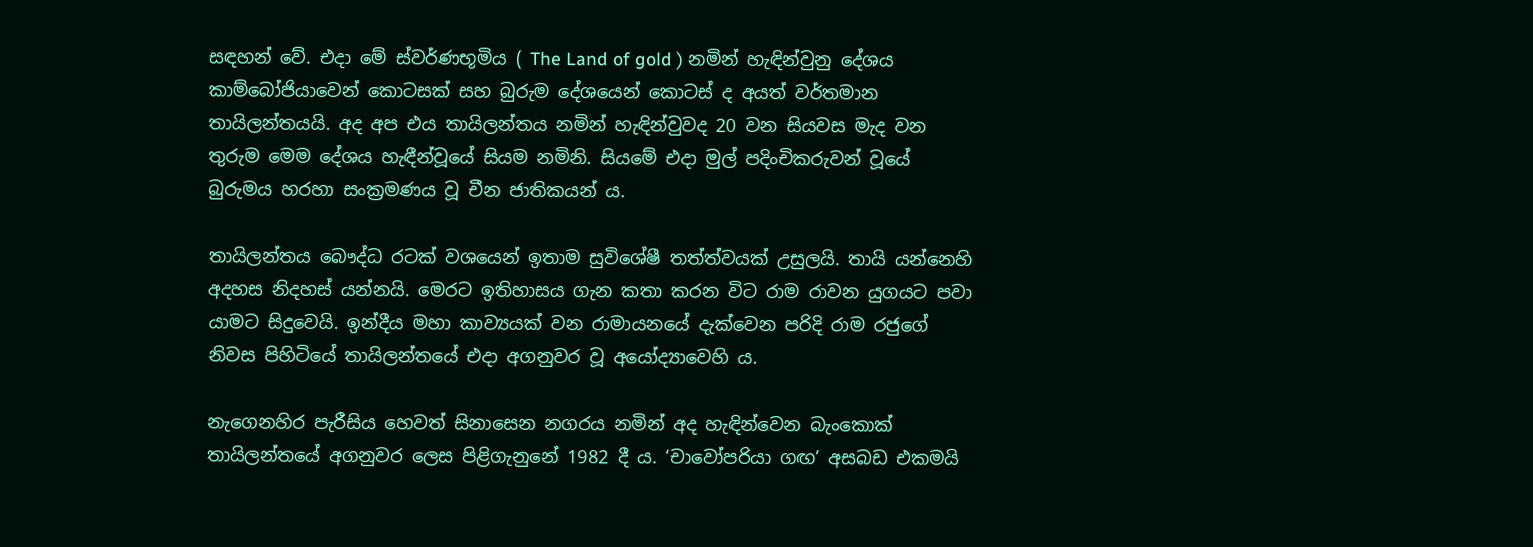සඳහන් වේ. එදා මේ ස්වර්ණභූමිය ( The Land of gold ) නමින් හැඳින්වුනු දේශය කාම්බෝජියාවෙන් කොටසක් සහ බුරුම දේශයෙන් කොටස් ද අයත් වර්තමාන තායිලන්තයයි. අද අප එය තායිලන්තය නමින් හැඳින්වුවද 20 වන සියවස මැද වන තුරුම මෙම දේශය හැඳීන්වූයේ සියම නමිනි. සියමේ එදා මුල් පදිංචිකරුවන් වූයේ බුරුමය හරහා සංක්‍රමණය වූ චීන ජාතිකයන් ය.

තායිලන්තය බෞද්ධ රටක් වශයෙන් ඉතාම සුවිශේෂී තත්ත්වයක් උසුලයි. තායි යන්නෙහි අදහස නිදහස් යන්නයි. මෙරට ඉතිහාසය ගැන කතා කරන විට රාම රාවන යුගයට පවා යාමට සිදුවෙයි. ඉන්දීය මහා කාව්‍යයක් වන රාමායනයේ දැක්වෙන පරිදි රාම රජුගේ නිවස පිහිටියේ තායිලන්තයේ එදා අගනුවර වූ අයෝද්‍යාවෙහි ය.

නැගෙනහිර පැරීසිය හෙවත් සිනාසෙන නගරය නමින් අද හැඳින්වෙන බැංකොක් තායිලන්තයේ අගනුවර ලෙස පිළිගැනුනේ 1982 දී ය. ‘චාවෝපරියා ගඟ’ අසබඩ එකමයි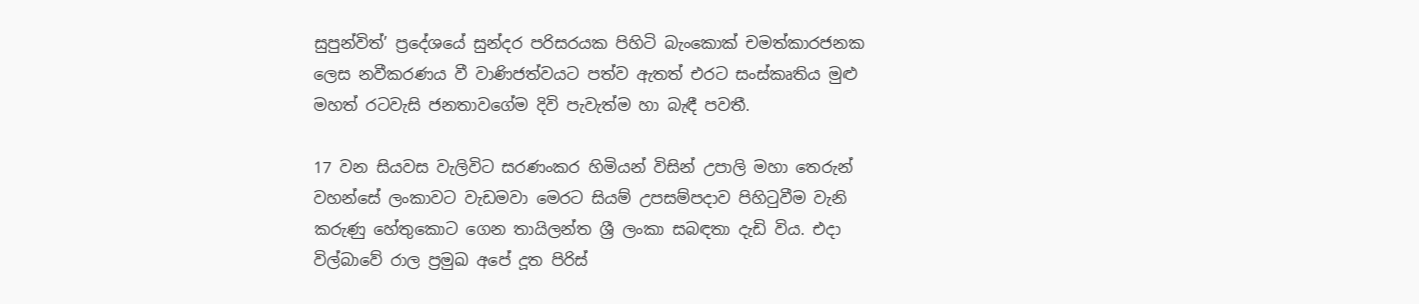සුපුන්විත්’ ප්‍රදේශයේ සුන්දර පරිසරයක පිහිටි බැංකොක් චමත්කාරජනක ලෙස නවීකරණය වී වාණිජත්වයට පත්ව ඇතත් එරට සංස්කෘතිය මුළු මහත් රටවැසි ජනතාවගේම දිවි පැවැත්ම හා බැඳී පවතී.

17 වන සියවස වැලිවිට සරණංකර හිමියන් විසින් උපාලි මහා තෙරුන් වහන්සේ ලංකාවට වැඩමවා මෙරට සියම් උපසම්පදාව පිහිටුවීම වැනි කරුණු හේතුකොට ගෙන තායිලන්ත ශ්‍රී ලංකා සබඳතා දැඩි විය. එදා විල්බාවේ රාල ප්‍රමුඛ අපේ දූත පිරිස්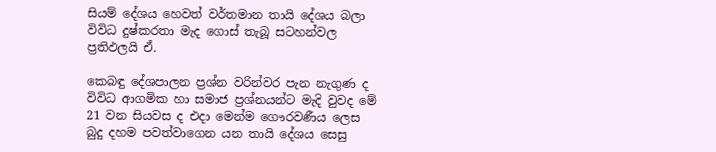සියම් දේශය හෙවත් වර්තමාන තායි දේශය බලා විවිධ දුෂ්කරතා මැද ගොස් තැබූ සටහන්වල ප්‍රතිඵලයි ඒ.

කෙබඳු දේශපාලන ප්‍රශ්න වරින්වර පැන නැගුණ ද විවිධ ආගමික හා සමාජ ප්‍රශ්නයන්ට මැදි වුවද මේ 21 වන සියවස ද එදා මෙන්ම ගෞරවණීය ලෙස බුදු දහම පවත්වාගෙන යන තායි දේශය සෙසු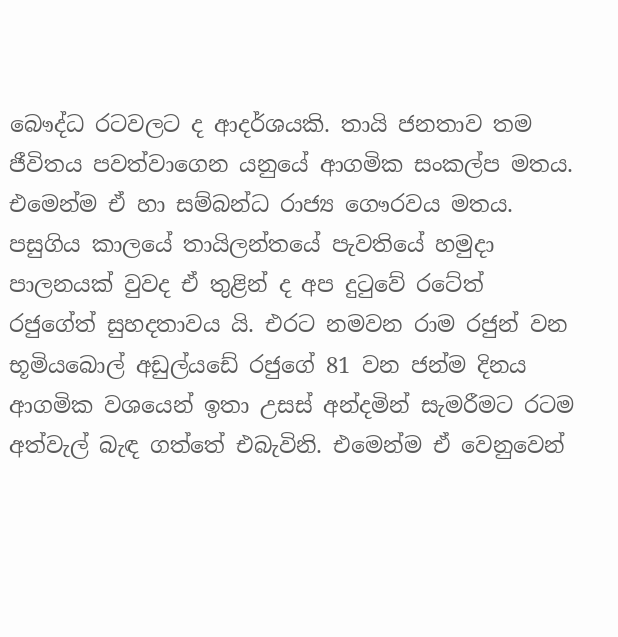බෞද්ධ රටවලට ද ආදර්ශයකි. තායි ජනතාව තම ජීවිතය පවත්වාගෙන යනුයේ ආගමික සංකල්ප මතය. එමෙන්ම ඒ හා සම්බන්ධ රාජ්‍ය ගෞරවය මතය. පසුගිය කාලයේ තායිලන්තයේ පැවතියේ හමුදා පාලනයක් වුවද ඒ තුළින් ද අප දුටුවේ රටේත් රජුගේත් සුහදතාවය යි. එරට නමවන රාම රජුන් වන භූමියබොල් අඩුල්යඩේ රජුගේ 81 වන ජන්ම දිනය ආගමික වශයෙන් ඉතා උසස් අන්දමින් සැමරීමට රටම අත්වැල් බැඳ ගත්තේ එබැවිනි. එමෙන්ම ඒ වෙනුවෙන්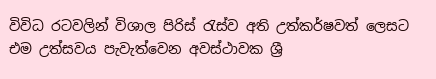විවිධ රටවලින් විශාල පිරිස් රැස්ව අති උත්කර්ෂවත් ලෙසට එම උත්සවය පැවැත්වෙන අවස්ථාවක ශ්‍රී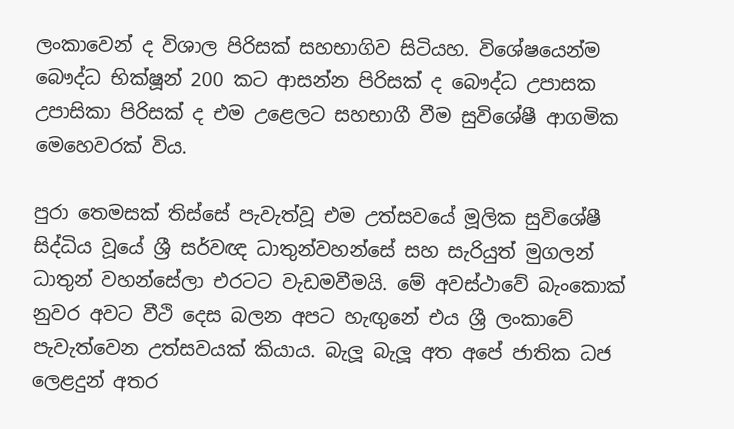ලංකාවෙන් ද විශාල පිරිසක් සහභාගිව සිටියහ. විශේෂයෙන්ම බෞද්ධ භික්ෂූන් 200 කට ආසන්න පිරිසක් ද බෞද්ධ උපාසක උපාසිකා පිරිසක් ද එම උළෙලට සහභාගී වීම සුවිශේෂී ආගමික මෙහෙවරක් විය.

පුරා තෙමසක් තිස්සේ පැවැත්වූ එම උත්සවයේ මූලික සුවිශේෂී සිද්ධිය වූයේ ශ්‍රී සර්වඥ ධාතුන්වහන්සේ සහ සැරියුත් මුගලන් ධාතුන් වහන්සේලා එරටට වැඩමවීමයි. මේ අවස්ථාවේ බැංකොක් නුවර අවට වීථි දෙස බලන අපට හැඟුනේ එය ශ්‍රී ලංකාවේ පැවැත්වෙන උත්සවයක් කියාය. බැලූ බැලූ අත අපේ ජාතික ධජ ලෙළදුන් අතර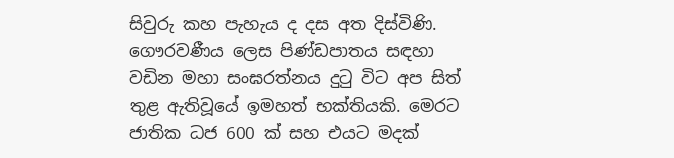සිවුරු කහ පැහැය ද දස අත දිස්විණි. ගෞරවණීය ලෙස පිණ්ඩපාතය සඳහා වඩින මහා සංඝරත්නය දුටු විට අප සිත් තුළ ඇතිවූයේ ඉමහත් භක්තියකි. මෙරට ජාතික ධජ 600 ක් සහ එයට මදක්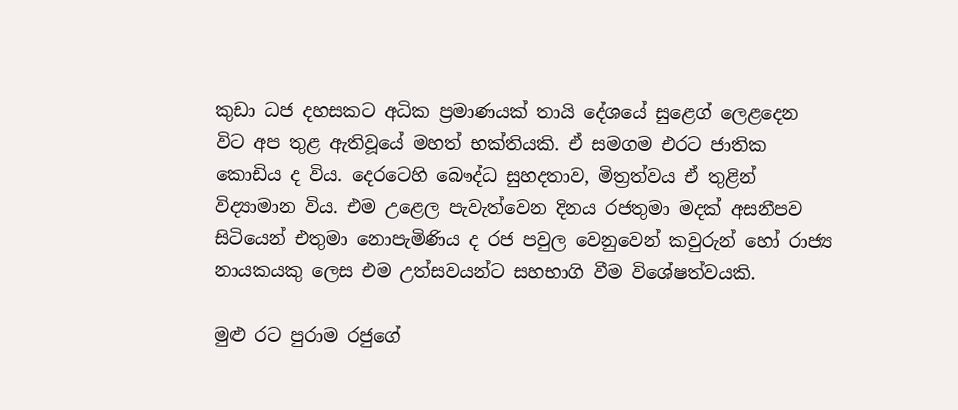කුඩා ධජ දහසකට අධික ප්‍රමාණයක් තායි දේශයේ සුළෙග් ලෙළදෙන විට අප තුළ ඇතිවූයේ මහත් භක්තියකි. ඒ සමගම එරට ජාතික කොඩිය ද විය. දෙරටෙහි බෞද්ධ සුහදතාව, මිත්‍රත්වය ඒ තුළින් විද්‍යාමාන විය. එම උළෙල පැවැත්වෙන දිනය රජතුමා මදක් අසනීපව සිටියෙන් එතුමා නොපැමිණිය ද රජ පවුල වෙනුවෙන් කවුරුන් හෝ රාජ්‍ය නායකයකු ලෙස එම උත්සවයන්ට සහභාගි වීම විශේෂත්වයකි.

මුළු රට පුරාම රජුගේ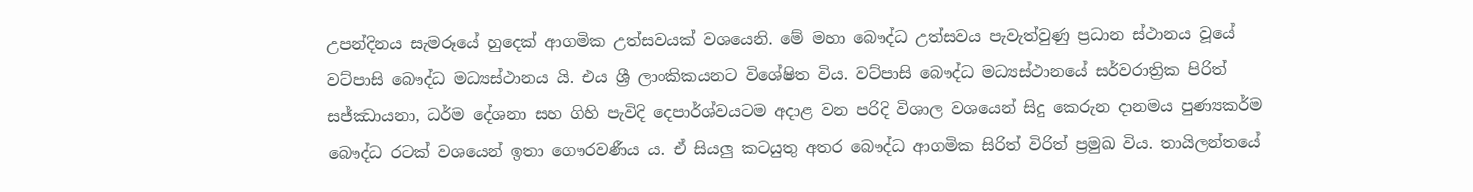උපන්දිනය සැමරූයේ හුදෙක් ආගමික උත්සවයක් වශයෙනි. මේ මහා බෞද්ධ උත්සවය පැවැත්වුණු ප්‍රධාන ස්ථානය වූයේ වට්පාසි බෞද්ධ මධ්‍යස්ථානය යි. එය ශ්‍රී ලාංකිකයනට විශේෂිත විය. වට්පාසි බෞද්ධ මධ්‍යස්ථානයේ සර්වරාත්‍රික පිරිත් සජ්ඣායනා, ධර්ම දේශනා සහ ගිහි පැවිදි දෙපාර්ශ්වයටම අදාළ වන පරිදි විශාල වශයෙන් සිදු කෙරුන දානමය පුණ්‍යකර්ම බෞද්ධ රටක් වශයෙන් ඉතා ගෞරවණීය ය. ඒ සියලු කටයුතු අතර බෞද්ධ ආගමික සිරිත් විරිත් ප්‍රමුඛ විය. තායිලන්තයේ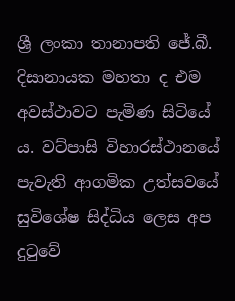ශ්‍රී ලංකා තානාපති ජේ.බී. දිසානායක මහතා ද එම අවස්ථාවට පැමිණ සිටියේ ය. වට්පාසි විහාරස්ථානයේ පැවැති ආගමික උත්සවයේ සුවිශේෂ සිද්ධිය ලෙස අප දුටුවේ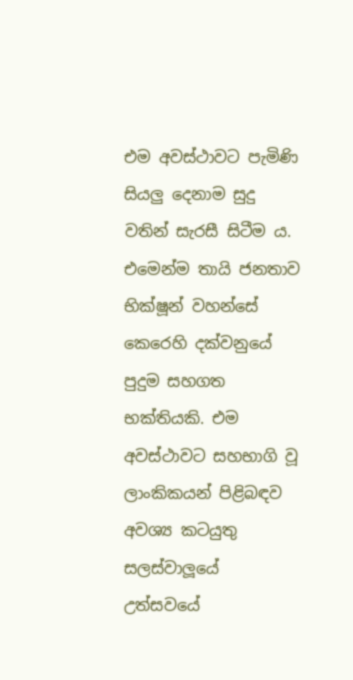එම අවස්ථාවට පැමිණි සියලු දෙනාම සුදු වතින් සැරසී සිටීම ය. එමෙන්ම තායි ජනතාව භික්ෂූන් වහන්සේ කෙරෙහි දක්වනුයේ පුදුම සහගත භක්තියකි. එම අවස්ථාවට සහභාගි වූ ලාංකිකයන් පිළිබඳව අවශ්‍ය කටයුතු සලස්වාලූයේ උත්සවයේ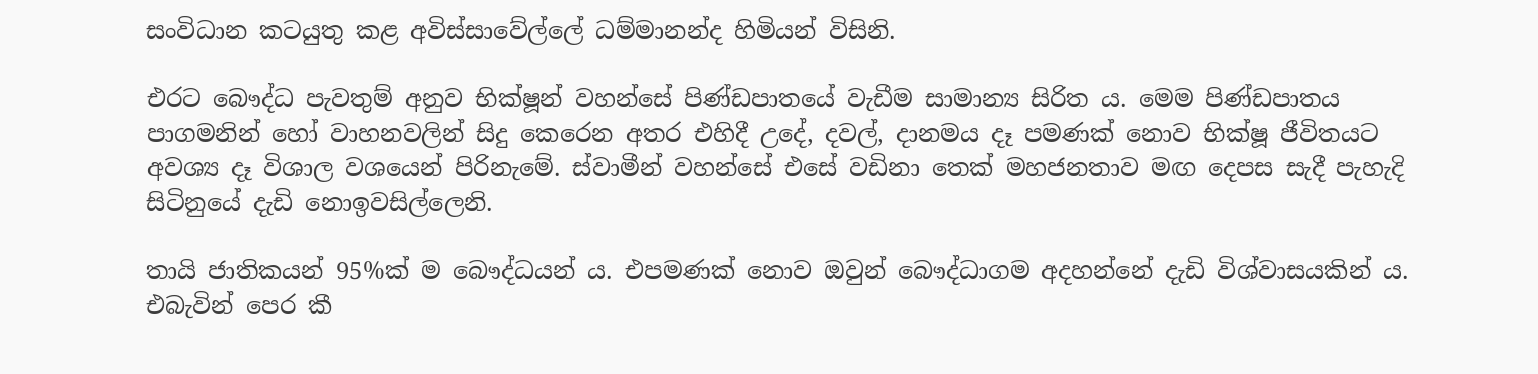සංවිධාන කටයුතු කළ අවිස්සාවේල්ලේ ධම්මානන්ද හිමියන් විසිනි.

එරට බෞද්ධ පැවතුම් අනුව භික්ෂූන් වහන්සේ පිණ්ඩපාතයේ වැඩීම සාමාන්‍ය සිරිත ය. මෙම පිණ්ඩපාතය පාගමනින් හෝ වාහනවලින් සිදු කෙරෙන අතර එහිදී උදේ, දවල්, දානමය දෑ පමණක් නොව භික්ෂූ ජීවිතයට අවශ්‍ය දෑ විශාල වශයෙන් පිරිනැමේ. ස්වාමීන් වහන්සේ එසේ වඩිනා තෙක් මහජනතාව මඟ දෙපස සැදී පැහැදි සිටිනුයේ දැඩි නොඉවසිල්ලෙනි.

තායි ජාතිකයන් 95%ක් ම බෞද්ධයන් ය. එපමණක් නොව ඔවුන් බෞද්ධාගම අදහන්නේ දැඩි විශ්වාසයකින් ය. එබැවින් පෙර කී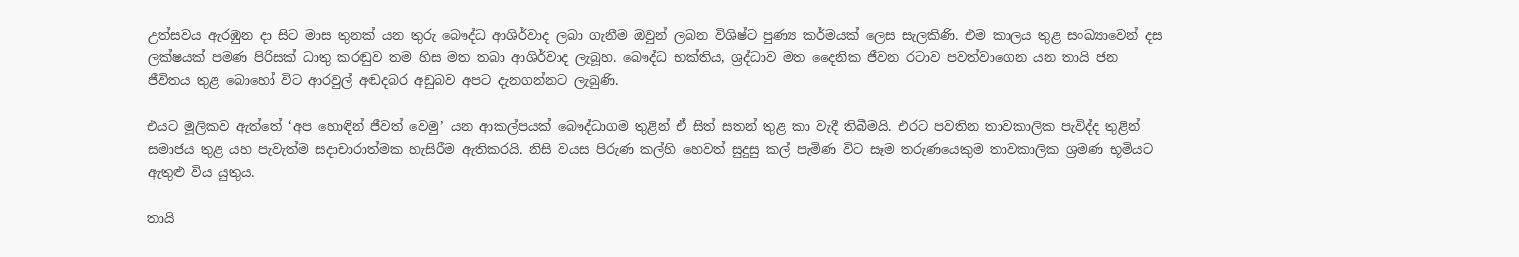උත්සවය ඇරඹුන දා සිට මාස තුනක් යන තුරු බෞද්ධ ආශිර්වාද ලබා ගැනීම ඔවුන් ලබන විශිෂ්ට පුණ්‍ය කර්මයක් ලෙස සැලකිණි. එම කාලය තුළ සංඛ්‍යාවෙන් දස ලක්ෂයක් පමණ පිරිසක් ධාතු කරඬුව තම හිස මත තබා ආශිර්වාද ලැබූහ. බෞද්ධ භක්තිය, ශ්‍රද්ධාව මත දෛනික ජීවන රටාව පවත්වාගෙන යන තායි ජන ජීවිතය තුළ බොහෝ විට ආරවුල් අඬදබර අඩුබව අපට දැනගන්නට ලැබුණි.

එයට මූලිකව ඇත්තේ ‘අප හොඳින් ජීවත් වෙමු’ යන ආකල්පයක් බෞද්ධාගම තුළින් ඒ සිත් සතන් තුළ කා වැදී තිබීමයි. එරට පවතින තාවකාලික පැවිද්ද තුළින් සමාජය තුළ යහ පැවැත්ම සදාචාරාත්මක හැසිරීම ඇතිකරයි. නිසි වයස පිරුණ කල්හි හෙවත් සුදුසු කල් පැමිණ විට සෑම තරුණයෙකුම තාවකාලික ශ්‍රමණ භූමියට ඇතුළු විය යුතුය.

තායි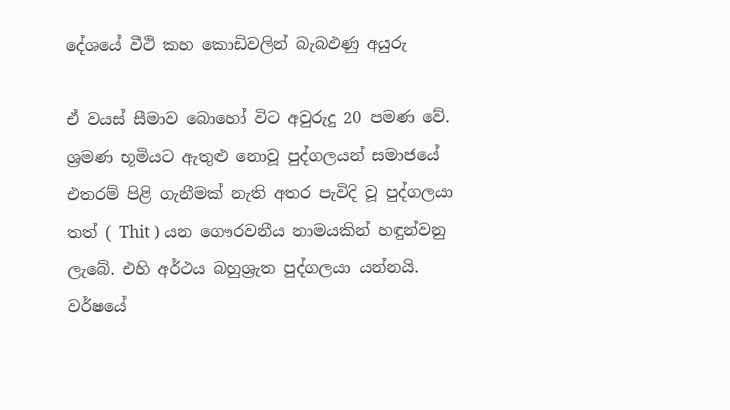දේශයේ වීථි කහ කොඩිවලින් බැබඵණු අයුරු

ඒ වයස් සීමාව බොහෝ විට අවුරුදු 20 පමණ වේ. ශ්‍රමණ භූමියට ඇතුළු නොවූ පුද්ගලයන් සමාජයේ එතරම් පිළි ගැනීමක් නැති අතර පැවිදි වූ පුද්ගලයා තත් ( Thit ) යන ගෞරවනීය නාමයකින් හඳුන්වනු ලැබේ. එහි අර්ථය බහුශ්‍රැත පුද්ගලයා යන්නයි. වර්ෂයේ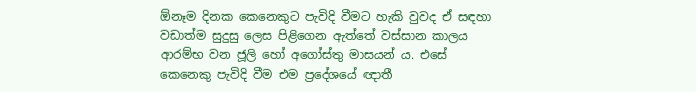ඕනෑම දිනක කෙනෙකුට පැවිදි වීමට හැකි වුවද ඒ සඳහා වඩාත්ම සුදුසු ලෙස පිළිගෙන ඇත්තේ වස්සාන කාලය ආරම්භ වන ජූලි හෝ අගෝස්තු මාසයන් ය. එසේ කෙනෙකු පැවිදි වීම එම ප්‍රදේශයේ ඥාතී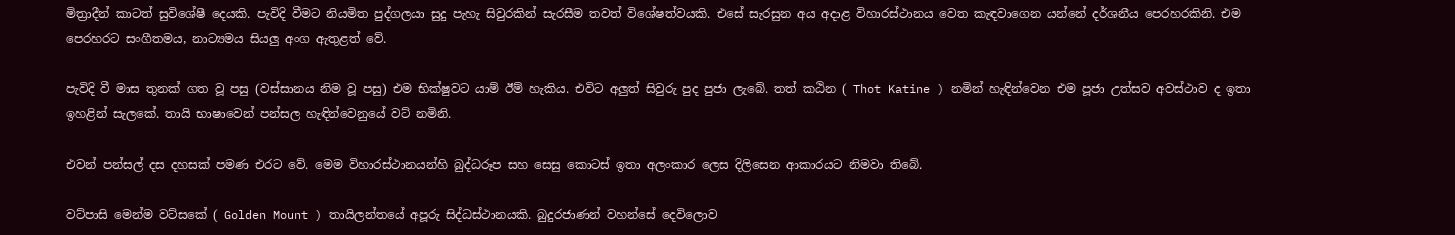මිත්‍රාදීන් කාටත් සුවිශේෂී දෙයකි. පැවිදි වීමට නියමිත පුද්ගලයා සුදු පැහැ සිවුරකින් සැරසීම තවත් විශේෂත්වයකි. එසේ සැරසුන අය අදාළ විහාරස්ථානය වෙත කැඳවාගෙන යන්නේ දර්ශනීය පෙරහරකිනි. එම පෙරහරට සංගීතමය, නාට්‍යමය සියලු අංග ඇතුළත් වේ.

පැවිදි වී මාස තුනක් ගත වූ පසු (වස්සානය නිම වූ පසු) එම භික්ෂුවට යාම් ඊම් හැකිය. එවිට අලුත් සිවුරු පුද පුජා ලැබේ. තත් කඨින ( Thot Katine ) නමින් හැඳින්වෙන එම පූජා උත්සව අවස්ථාව ද ඉතා ඉහළින් සැලකේ. තායි භාෂාවෙන් පන්සල හැඳින්වෙනුයේ වට් නමිනි.

එවන් පන්සල් දස දහසක් පමණ එරට වේ. මෙම විහාරස්ථානයන්හි බුද්ධරූප සහ සෙසු කොටස් ඉතා අලංකාර ලෙස දිලිසෙන ආකාරයට නිමවා තිබේ.

වට්පාසි මෙන්ම වට්සකේ ( Golden Mount ) තායිලන්තයේ අපූරු සිද්ධස්ථානයකි. බුදුරජාණන් වහන්සේ දෙවිලොව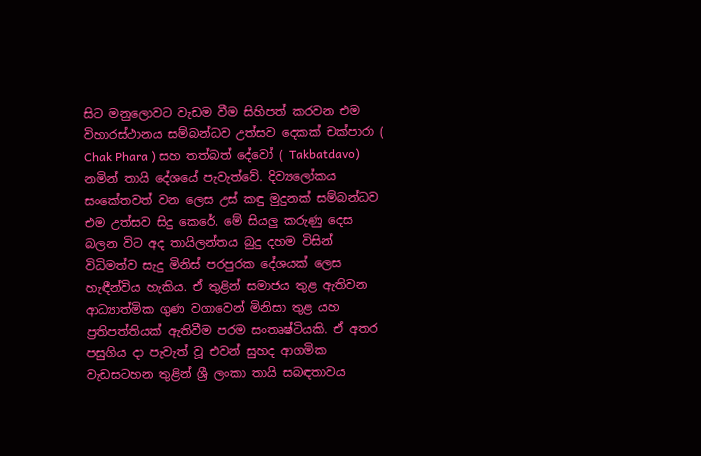සිට මනුලොවට වැඩම වීම සිහිපත් කරවන එම විහාරස්ථානය සම්බන්ධව උත්සව දෙකක් චක්පාරා ( Chak Phara ) සහ තත්බත් දේවෝ ( Takbatdavo) නමින් තායි දේශයේ පැවැත්වේ. දිව්‍යලෝකය සංකේතවත් වන ලෙස උස් කඳු මුදුනක් සම්බන්ධව එම උත්සව සිදු කෙරේ. මේ සියලු කරුණු දෙස බලන විට අද තායිලන්තය බුදු දහම විසින් විධිමත්ව සැදු මිනිස් පරපුරක දේශයක් ලෙස හැඳීන්විය හැකිය. ඒ තුළින් සමාජය තුළ ඇතිවන ආධ්‍යාත්මික ගුණ වගාවෙන් මිනිසා තුළ යහ ප්‍රතිපත්තියක් ඇතිවීම පරම සංතෘෂ්ටියකි. ඒ අතර පසුගිය දා පැවැත් වූ එවන් සුහද ආගමික වැඩසටහන තුළින් ශ්‍රී ලංකා තායි සබඳතාවය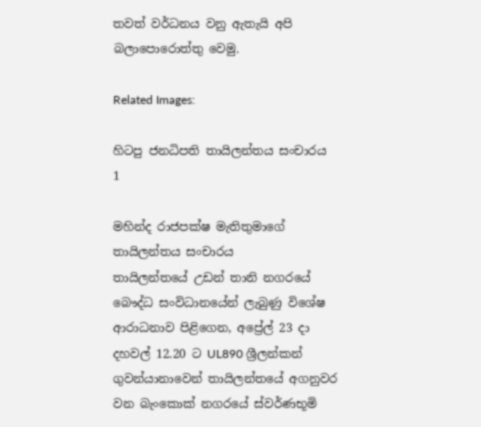තවත් වර්ධනය වනු ඇතැයි අපි බලාපොරොත්තු වෙමු.

Related Images:

හිටපු ජනධිපති තායිලන්තය සංචාරය 1

මහින්ද රාජපක්ෂ මැතිතුමාගේ තායිලන්තය සංචාරය
තායිලන්තයේ උඩන් තානි නගරයේ බෞද්ධ සංවිධානයේන් ලැබුණු විශේෂ ආරාධනාව පිළිගෙන, අප්‍රේල් 23 දා දහවල් 12.20 ට UL890 ශ්‍රීලන්කන් ගුවන්යානාවෙන් තායිලන්තයේ අගනුවර වන බැංකොක් නගරයේ ස්වර්ණභූමි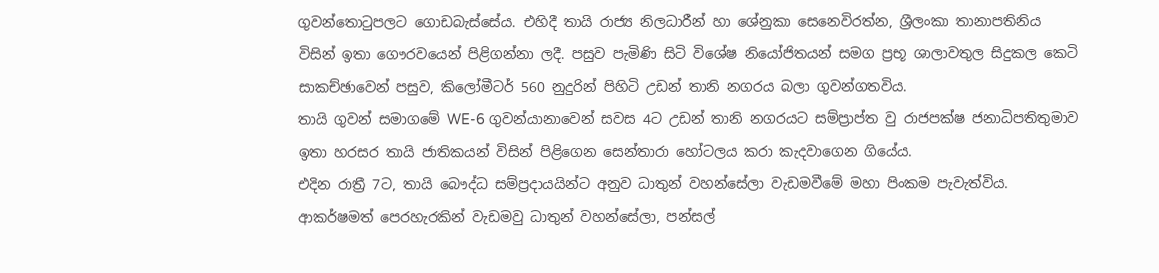ගුවන්තොටුපලට ගොඩබැස්සේය. එහිදී තායි රාජ්‍ය නිලධාරීන් හා ශේනුකා සෙනෙවිරත්න, ශ්‍රීලංකා තානාපතිනිය විසින් ඉතා ගෞරවයෙන් පිළිගන්නා ලදී. පසුව පැමිණි සිටි විශේෂ නියෝජිතයන් සමග ප්‍රභූ ශාලාවතුල සිදුකල කෙටි සාකච්ඡාවෙන් පසුව, කිලෝමීටර් 560 නුදුරින් පිහිටි උඩන් තානි නගරය බලා ගුවන්ගතවිය.
තායි ගුවන් සමාගමේ WE-6 ගුවන්යානාවෙන් සවස 4ට උඩන් තානි නගරයට සම්ප්‍රාප්ත වු රාජපක්ෂ ජනාධිපතිතුමාව ඉතා හරසර තායි ජාතිකයන් විසින් පිළිගෙන සෙන්තාරා හෝටලය කරා කැදවාගෙන ගියේය.
එදින රාත්‍රී 7ට, තායි බෞද්ධ සම්ප්‍රදායයින්ට අනුව ධාතුන් වහන්සේලා වැඩමවීමේ මහා පිංකම පැවැත්විය. ආකර්ෂමත් පෙරහැරකින් වැඩමවු ධාතුන් වහන්සේලා, පන්සල්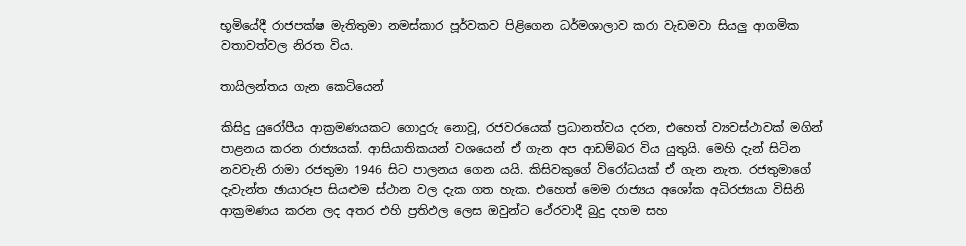භූමියේදී රාජපක්ෂ මැතිතුමා නමස්කාර පූර්වකව පිළිගෙන ධර්මශාලාව කරා වැඩමවා සියලු ආගමික වතාවත්වල නිරත විය.

තායිලන්තය ගැන කෙටියෙන්

කිසිදු යුරෝපීය ආක්‍රමණයකට ගොදුරු නොවූ, රජවරයෙක් ප්‍රධානත්වය දරන, එහෙත් ව්‍යවස්ථාවක් මගින් පාළනය කරන රාජ්‍යයක්. ආසියාතිකයන් වශයෙන් ඒ ගැන අප ආඩම්බර විය යුතුයි. මෙහි දැන් සිටින නවවැනි රාමා රජතුමා 1946 සිට පාලනය ගෙන යයි. කිසිවකුගේ විරෝධයක් ඒ ගැන නැත. රජතුමාගේ දැවැන්ත ඡායාරූප සියළුම ස්ථාන වල දැක ගත හැක. එහෙත් මෙම රාජ්‍යය අශෝක අධිරජ්‍යයා විසිනි ආක්‍රමණය කරන ලද අතර එහි ප්‍රතිඵල ලෙස ඔවුන්ට ථේරවාදී බුදු දහම සහ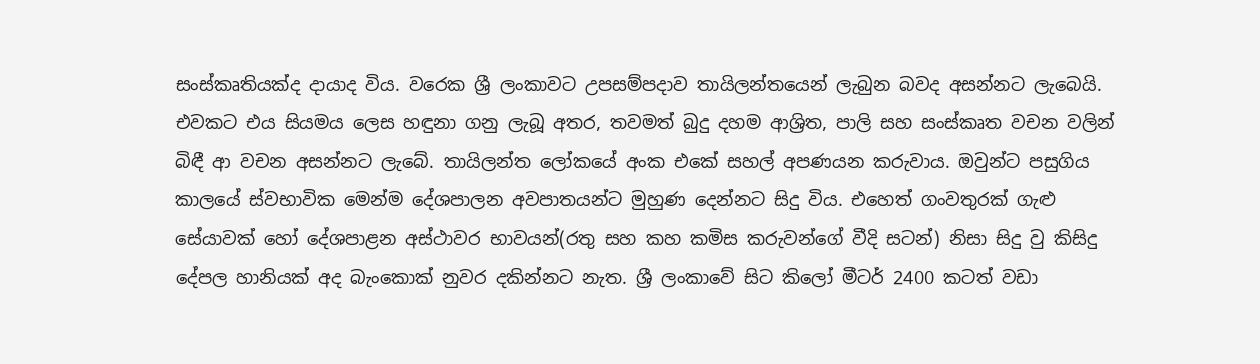සංස්කෘතියක්ද දායාද විය. වරෙක ශ්‍රී ලංකාවට උපසම්පදාව තායිලන්තයෙන් ලැබුන බවද අසන්නට ලැබෙයි. එවකට එය සියමය ලෙස හඳුනා ගනු ලැබූ අතර, තවමත් බුදු දහම ආශ්‍රිත, පාලි සහ සංස්කෘත වචන වලින් බිඳී ආ වචන අසන්නට ලැබේ. තායිලන්ත ලෝකයේ අංක එකේ සහල් අපණයන කරුවාය. ඔවුන්ට පසුගිය කාලයේ ස්වභාවික මෙන්ම දේශපාලන අවපාතයන්ට මුහුණ දෙන්නට සිදු විය. එහෙත් ගංවතුරක් ගැළු සේයාවක් හෝ දේශපාළන අස්ථාවර භාවයන්(රතු සහ කහ කමිස කරුවන්ගේ වීදි සටන්) නිසා සිදු වු කිසිදු දේපල හානියක් අද බැංකොක් නුවර දකින්නට නැත. ශ්‍රී ලංකාවේ සිට කිලෝ මීටර් 2400 කටත් වඩා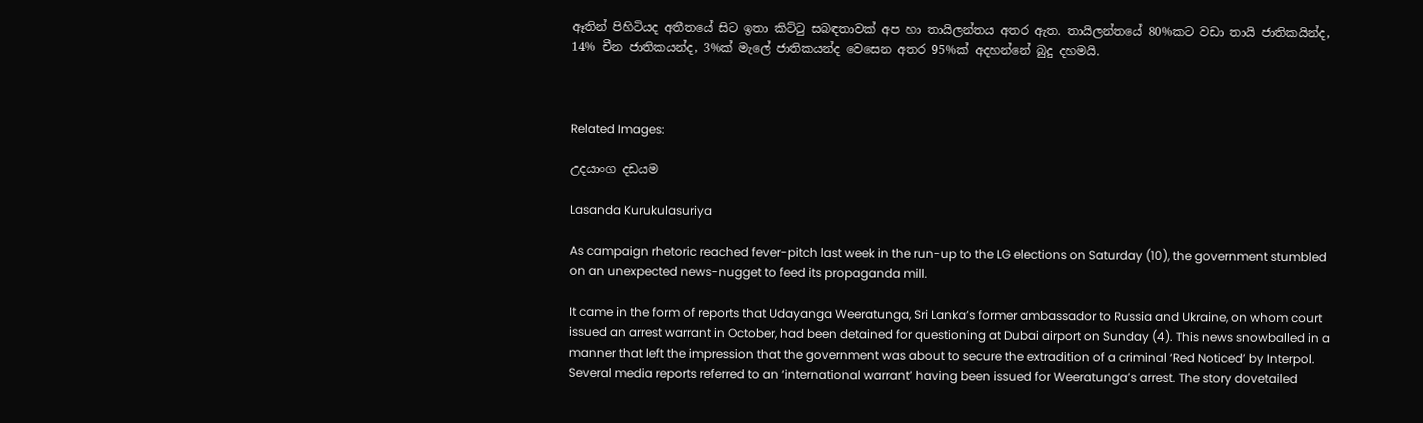ඈතින් පිහිටියද අතීතයේ සිට ඉතා කිට්ටු සබඳතාවක් අප හා තායිලන්තය අතර ඇත. තායිලන්තයේ 80%කට වඩා තායි ජාතිකයින්ද, 14% චීන ජාතිකයන්ද, 3%ක් මැලේ ජාතිකයන්ද වෙසෙන අතර 95%ක් අදහන්නේ බුදු දහමයි.



Related Images:

උදයාංග දඩයම

Lasanda Kurukulasuriya

As campaign rhetoric reached fever-pitch last week in the run-up to the LG elections on Saturday (10), the government stumbled on an unexpected news-nugget to feed its propaganda mill.

It came in the form of reports that Udayanga Weeratunga, Sri Lanka’s former ambassador to Russia and Ukraine, on whom court issued an arrest warrant in October, had been detained for questioning at Dubai airport on Sunday (4). This news snowballed in a manner that left the impression that the government was about to secure the extradition of a criminal ‘Red Noticed’ by Interpol. Several media reports referred to an ‘international warrant’ having been issued for Weeratunga’s arrest. The story dovetailed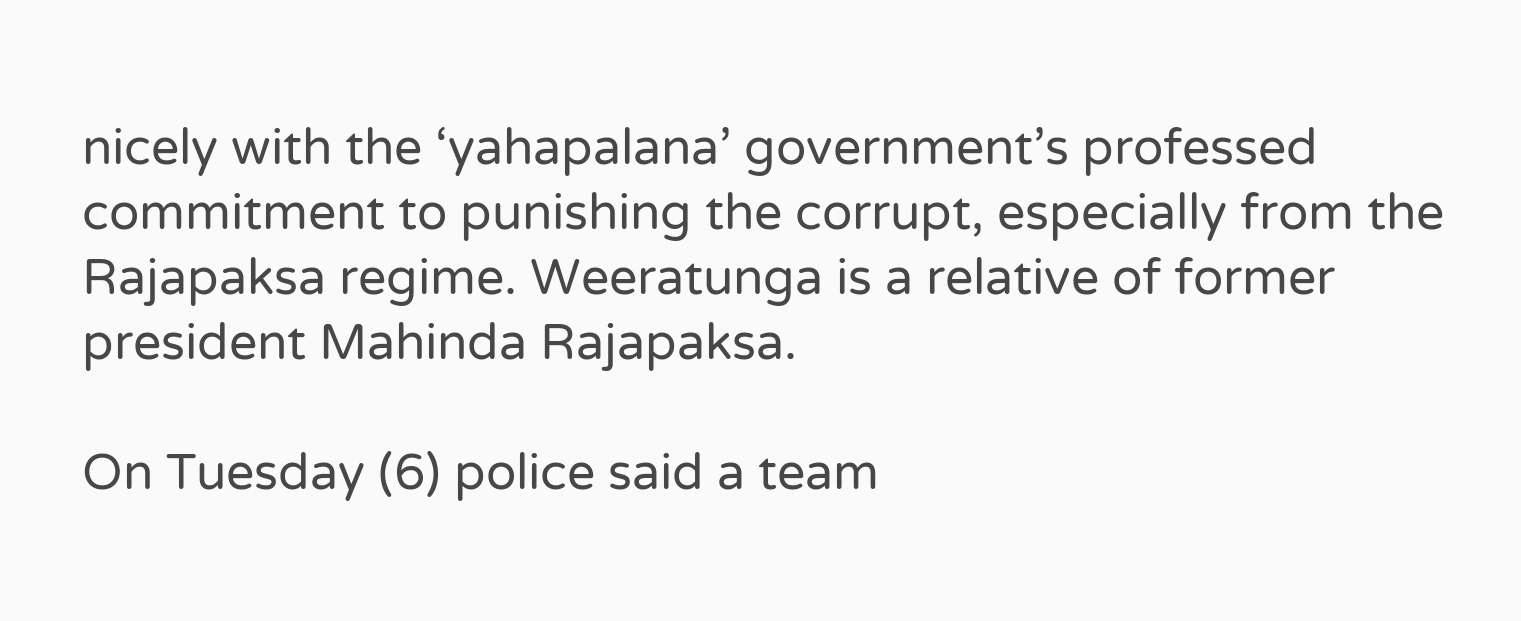nicely with the ‘yahapalana’ government’s professed commitment to punishing the corrupt, especially from the Rajapaksa regime. Weeratunga is a relative of former president Mahinda Rajapaksa.

On Tuesday (6) police said a team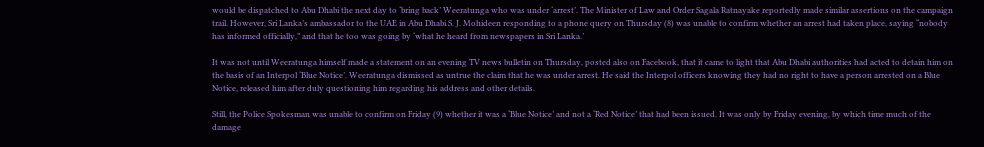would be dispatched to Abu Dhabi the next day to ‘bring back’ Weeratunga who was under ‘arrest’. The Minister of Law and Order Sagala Ratnayake reportedly made similar assertions on the campaign trail. However, Sri Lanka’s ambassador to the UAE in Abu Dhabi S. J. Mohideen responding to a phone query on Thursday (8) was unable to confirm whether an arrest had taken place, saying “nobody has informed officially,” and that he too was going by ‘what he heard from newspapers in Sri Lanka.’

It was not until Weeratunga himself made a statement on an evening TV news bulletin on Thursday, posted also on Facebook, that it came to light that Abu Dhabi authorities had acted to detain him on the basis of an Interpol ‘Blue Notice’. Weeratunga dismissed as untrue the claim that he was under arrest. He said the Interpol officers knowing they had no right to have a person arrested on a Blue Notice, released him after duly questioning him regarding his address and other details.

Still, the Police Spokesman was unable to confirm on Friday (9) whether it was a ‘Blue Notice’ and not a ‘Red Notice’ that had been issued. It was only by Friday evening, by which time much of the damage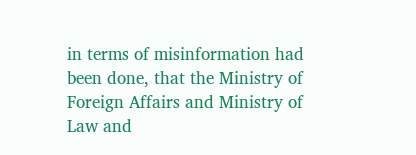in terms of misinformation had been done, that the Ministry of Foreign Affairs and Ministry of Law and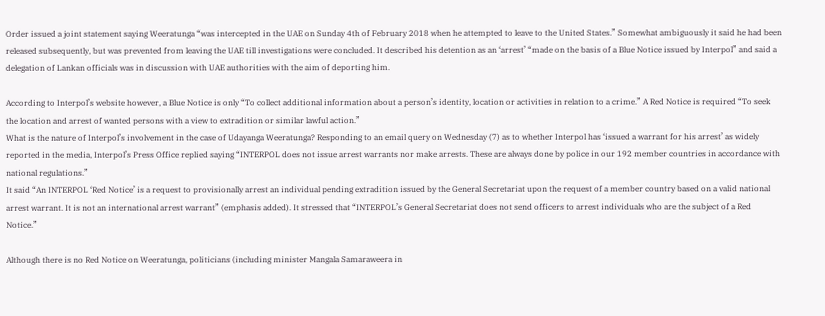Order issued a joint statement saying Weeratunga “was intercepted in the UAE on Sunday 4th of February 2018 when he attempted to leave to the United States.” Somewhat ambiguously it said he had been released subsequently, but was prevented from leaving the UAE till investigations were concluded. It described his detention as an ‘arrest’ “made on the basis of a Blue Notice issued by Interpol” and said a delegation of Lankan officials was in discussion with UAE authorities with the aim of deporting him.

According to Interpol’s website however, a Blue Notice is only “To collect additional information about a person’s identity, location or activities in relation to a crime.” A Red Notice is required “To seek the location and arrest of wanted persons with a view to extradition or similar lawful action.”
What is the nature of Interpol’s involvement in the case of Udayanga Weeratunga? Responding to an email query on Wednesday (7) as to whether Interpol has ‘issued a warrant for his arrest’ as widely reported in the media, Interpol’s Press Office replied saying “INTERPOL does not issue arrest warrants nor make arrests. These are always done by police in our 192 member countries in accordance with national regulations.”
It said “An INTERPOL ‘Red Notice’ is a request to provisionally arrest an individual pending extradition issued by the General Secretariat upon the request of a member country based on a valid national arrest warrant. It is not an international arrest warrant” (emphasis added). It stressed that “INTERPOL’s General Secretariat does not send officers to arrest individuals who are the subject of a Red Notice.”

Although there is no Red Notice on Weeratunga, politicians (including minister Mangala Samaraweera in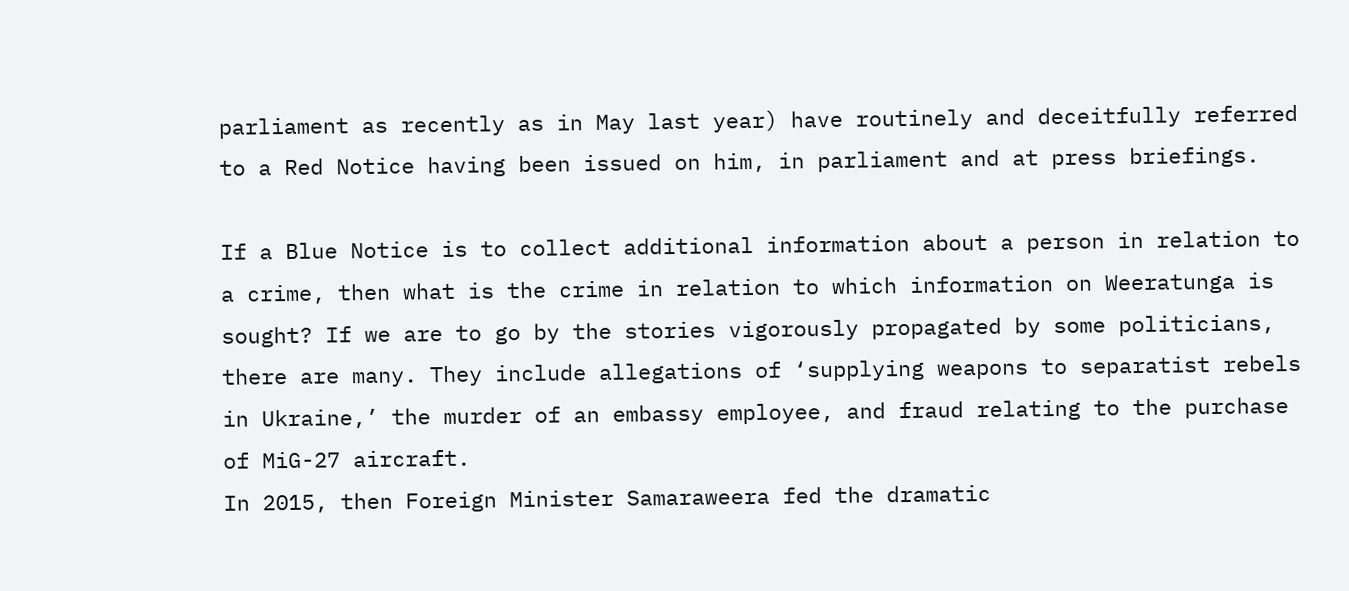parliament as recently as in May last year) have routinely and deceitfully referred to a Red Notice having been issued on him, in parliament and at press briefings.

If a Blue Notice is to collect additional information about a person in relation to a crime, then what is the crime in relation to which information on Weeratunga is sought? If we are to go by the stories vigorously propagated by some politicians, there are many. They include allegations of ‘supplying weapons to separatist rebels in Ukraine,’ the murder of an embassy employee, and fraud relating to the purchase of MiG-27 aircraft.
In 2015, then Foreign Minister Samaraweera fed the dramatic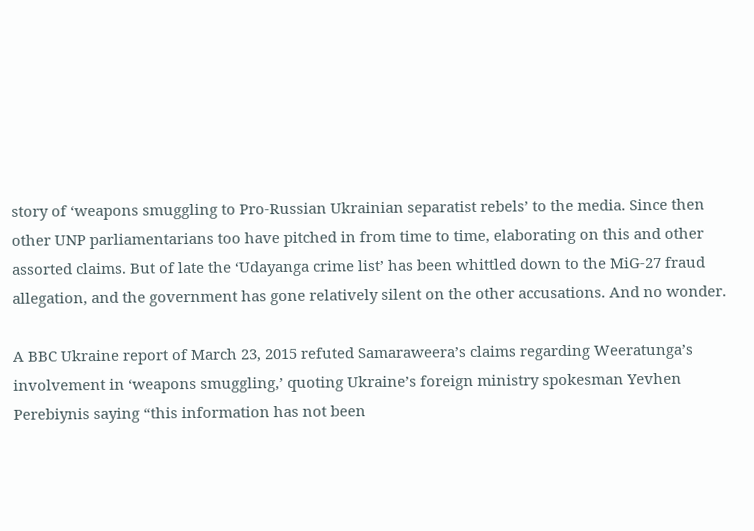story of ‘weapons smuggling to Pro-Russian Ukrainian separatist rebels’ to the media. Since then other UNP parliamentarians too have pitched in from time to time, elaborating on this and other assorted claims. But of late the ‘Udayanga crime list’ has been whittled down to the MiG-27 fraud allegation, and the government has gone relatively silent on the other accusations. And no wonder.

A BBC Ukraine report of March 23, 2015 refuted Samaraweera’s claims regarding Weeratunga’s involvement in ‘weapons smuggling,’ quoting Ukraine’s foreign ministry spokesman Yevhen Perebiynis saying “this information has not been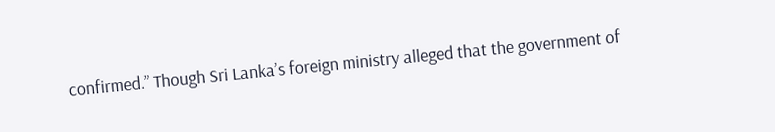confirmed.” Though Sri Lanka’s foreign ministry alleged that the government of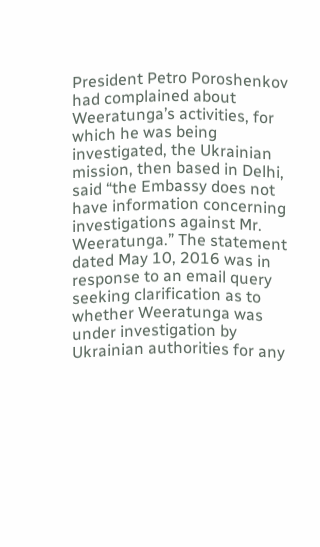President Petro Poroshenkov had complained about Weeratunga’s activities, for which he was being investigated, the Ukrainian mission, then based in Delhi, said “the Embassy does not have information concerning investigations against Mr. Weeratunga.” The statement dated May 10, 2016 was in response to an email query seeking clarification as to whether Weeratunga was under investigation by Ukrainian authorities for any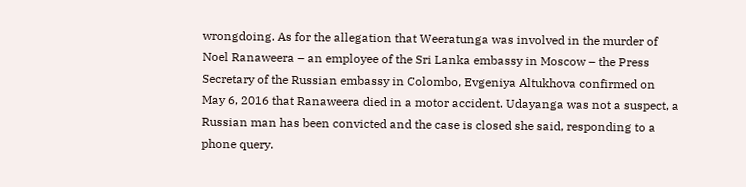wrongdoing. As for the allegation that Weeratunga was involved in the murder of Noel Ranaweera – an employee of the Sri Lanka embassy in Moscow – the Press Secretary of the Russian embassy in Colombo, Evgeniya Altukhova confirmed on May 6, 2016 that Ranaweera died in a motor accident. Udayanga was not a suspect, a Russian man has been convicted and the case is closed she said, responding to a phone query.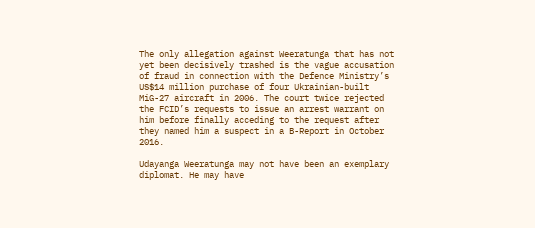The only allegation against Weeratunga that has not yet been decisively trashed is the vague accusation of fraud in connection with the Defence Ministry’s US$14 million purchase of four Ukrainian-built MiG-27 aircraft in 2006. The court twice rejected the FCID’s requests to issue an arrest warrant on him before finally acceding to the request after they named him a suspect in a B-Report in October 2016.

Udayanga Weeratunga may not have been an exemplary diplomat. He may have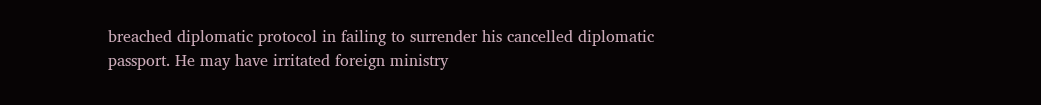breached diplomatic protocol in failing to surrender his cancelled diplomatic passport. He may have irritated foreign ministry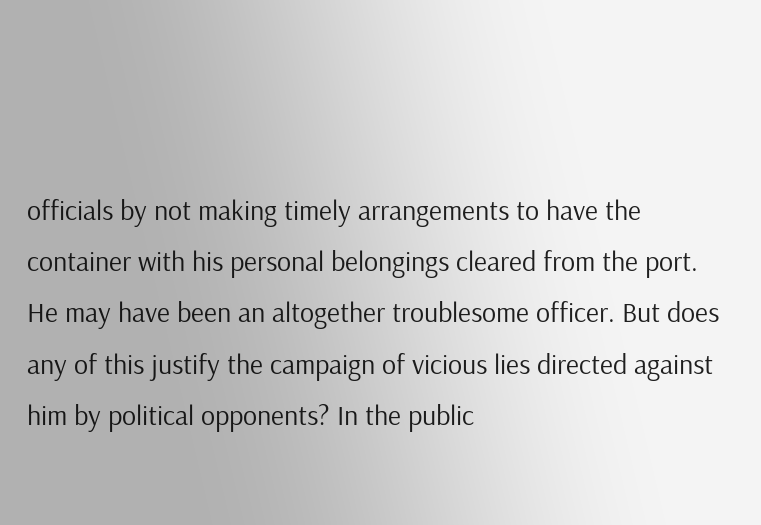officials by not making timely arrangements to have the container with his personal belongings cleared from the port. He may have been an altogether troublesome officer. But does any of this justify the campaign of vicious lies directed against him by political opponents? In the public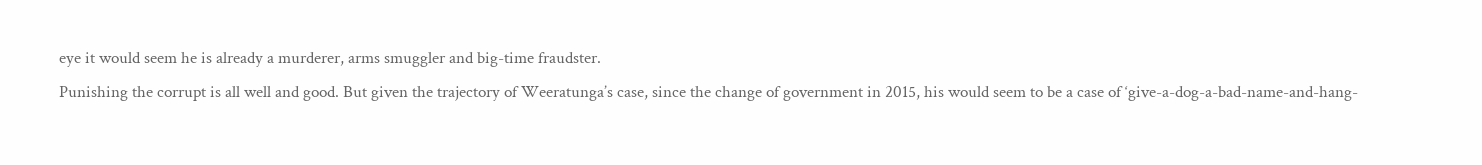eye it would seem he is already a murderer, arms smuggler and big-time fraudster.
Punishing the corrupt is all well and good. But given the trajectory of Weeratunga’s case, since the change of government in 2015, his would seem to be a case of ‘give-a-dog-a-bad-name-and-hang-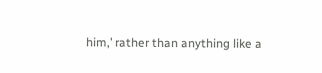him,’ rather than anything like a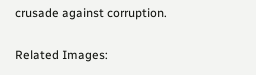crusade against corruption.

Related Images: